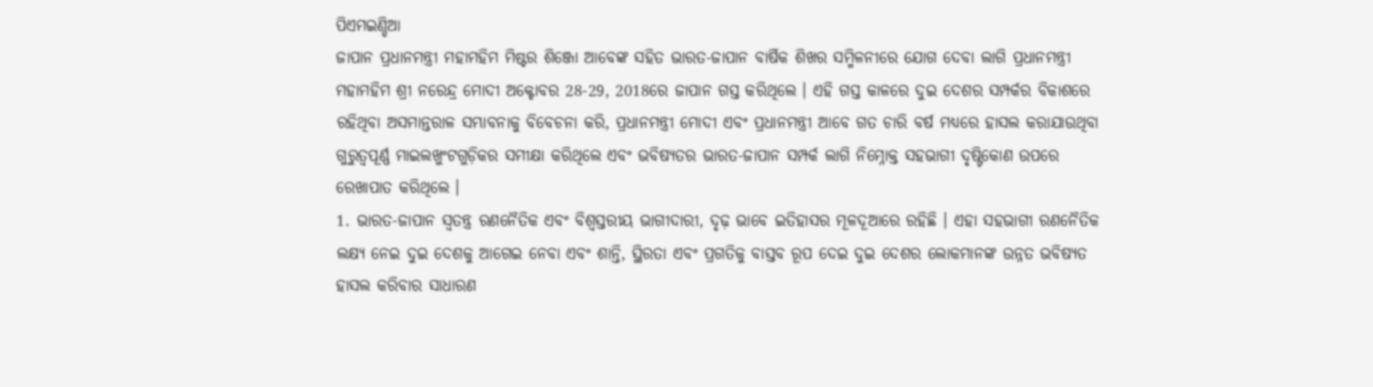ପିଏମଇଣ୍ଡିଆ
ଜାପାନ ପ୍ରଧାନମନ୍ତ୍ରୀ ମହାମହିମ ମିଷ୍ଟର ଶିଞ୍ଜୋ ଆବେଙ୍କ ସହିତ ଭାରତ-ଜାପାନ ବାର୍ଷିକ ଶିଖର ସମ୍ମିଳନୀରେ ଯୋଗ ଦେବା ଲାଗି ପ୍ରଧାନମନ୍ତ୍ରୀ ମହାମହିମ ଶ୍ରୀ ନରେନ୍ଦ୍ର ମୋଦୀ ଅକ୍ଟୋବର 28-29, 2018ରେ ଜାପାନ ଗସ୍ତ କରିଥିଲେ । ଏହି ଗସ୍ତ କାଳରେ ଦୁଇ ଦେଶର ସମ୍ପର୍କର ବିକାଶରେ ରହିଥିବା ଅସମାନ୍ତରାଳ ସମ୍ଭାବନାକୁ ବିବେଚନା କରି, ପ୍ରଧାନମନ୍ତ୍ରୀ ମୋଦୀ ଏବଂ ପ୍ରଧାନମନ୍ତ୍ରୀ ଆବେ ଗତ ଚାରି ବର୍ଷ ମଧ୍ୟରେ ହାସଲ କରାଯାଉଥିବା ଗୁରୁତ୍ୱପୂର୍ଣ୍ଣ ମାଇଲଖୁଂଟଗୁଡ଼ିକର ସମୀକ୍ଷା କରିଥିଲେ ଏବଂ ଭବିଷ୍ୟତର ଭାରତ-ଜାପାନ ସମ୍ପର୍କ ଲାଗି ନିମ୍ନୋକ୍ତ ସହଭାଗୀ ଦୃଷ୍ଟିକୋଣ ଉପରେ ରେଖାପାତ କରିଥିଲେ ।
1. ଭାରତ-ଜାପାନ ସ୍ୱତନ୍ତ୍ର ରଣନୈତିକ ଏବଂ ବିଶ୍ୱସ୍ତରୀୟ ଭାଗୀଦାରୀ, ଦୃଢ଼ ଭାବେ ଇତିହାସର ମୂଳଦୂଆରେ ରହିଛି । ଏହା ସହଭାଗୀ ରଣନୈତିକ ଲକ୍ଷ୍ୟ ନେଇ ଦୁଇ ଦେଶକୁ ଆଗେଇ ନେବା ଏବଂ ଶାନ୍ତି, ସ୍ଥିରତା ଏବଂ ପ୍ରଗତିକୁ ବାସ୍ତବ ରୂପ ଦେଇ ଦୁଇ ଦେଶର ଲୋକମାନଙ୍କ ଉନ୍ନତ ଭବିଷ୍ୟତ ହାସଲ କରିବାର ସାଧାରଣ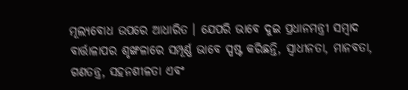ମୂଲ୍ୟବୋଧ ଉପରେ ଆଧାରିତ । ଯେପରି ଭାବେ ଦୁଇ ପ୍ରଧାନମନ୍ତ୍ରୀ ସମ୍ବାଦ ବାର୍ତ୍ତାଳାପର ଶୃଙ୍ଖଳାରେ ସମ୍ପୂର୍ଣ୍ଣ ଭାବେ ସ୍ପଷ୍ଟ କରିଛନ୍ତି, ସ୍ୱାଧୀନତା, ମାନବତା, ଗଣତନ୍ତ୍ର, ସହନଶୀଳତା ଏବଂ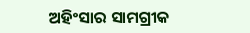ଅହିଂସାର ସାମଗ୍ରୀକ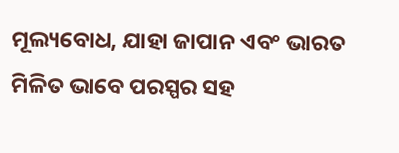ମୂଲ୍ୟବୋଧ, ଯାହା ଜାପାନ ଏବଂ ଭାରତ ମିଳିତ ଭାବେ ପରସ୍ପର ସହ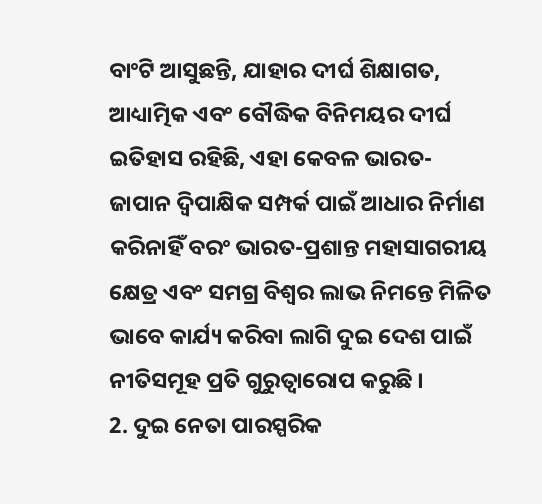ବାଂଟି ଆସୁଛନ୍ତି, ଯାହାର ଦୀର୍ଘ ଶିକ୍ଷାଗତ, ଆଧ୍ୟାତ୍ମିକ ଏବଂ ବୌଦ୍ଧିକ ବିନିମୟର ଦୀର୍ଘ ଇତିହାସ ରହିଛି, ଏହା କେବଳ ଭାରତ-ଜାପାନ ଦ୍ୱିପାକ୍ଷିକ ସମ୍ପର୍କ ପାଇଁ ଆଧାର ନିର୍ମାଣ କରିନାହିଁ ବରଂ ଭାରତ-ପ୍ରଶାନ୍ତ ମହାସାଗରୀୟ କ୍ଷେତ୍ର ଏବଂ ସମଗ୍ର ବିଶ୍ୱର ଲାଭ ନିମନ୍ତେ ମିଳିତ ଭାବେ କାର୍ଯ୍ୟ କରିବା ଲାଗି ଦୁଇ ଦେଶ ପାଇଁ ନୀତିସମୂହ ପ୍ରତି ଗୁରୁତ୍ୱାରୋପ କରୁଛି ।
2. ଦୁଇ ନେତା ପାରସ୍ପରିକ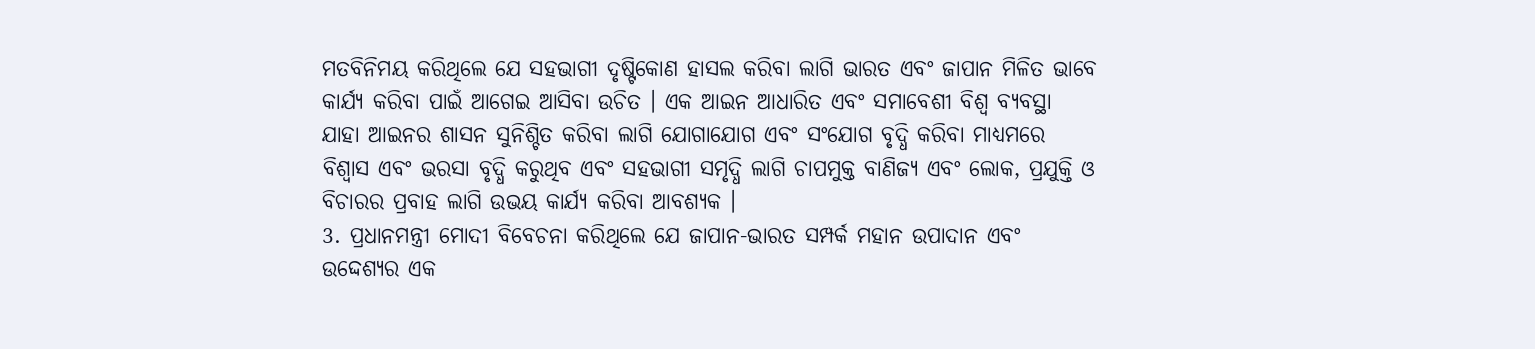ମତବିନିମୟ କରିଥିଲେ ଯେ ସହଭାଗୀ ଦୃଷ୍ଟିକୋଣ ହାସଲ କରିବା ଲାଗି ଭାରତ ଏବଂ ଜାପାନ ମିଳିତ ଭାବେ କାର୍ଯ୍ୟ କରିବା ପାଇଁ ଆଗେଇ ଆସିବା ଉଚିତ । ଏକ ଆଇନ ଆଧାରିତ ଏବଂ ସମାବେଶୀ ବିଶ୍ୱ ବ୍ୟବସ୍ଥା ଯାହା ଆଇନର ଶାସନ ସୁନିଶ୍ଚିତ କରିବା ଲାଗି ଯୋଗାଯୋଗ ଏବଂ ସଂଯୋଗ ବୃଦ୍ଧି କରିବା ମାଧ୍ୟମରେ ବିଶ୍ୱାସ ଏବଂ ଭରସା ବୃଦ୍ଧି କରୁଥିବ ଏବଂ ସହଭାଗୀ ସମୃଦ୍ଧି ଲାଗି ଚାପମୁକ୍ତ ବାଣିଜ୍ୟ ଏବଂ ଲୋକ, ପ୍ରଯୁକ୍ତି ଓ ବିଚାରର ପ୍ରବାହ ଲାଗି ଉଭୟ କାର୍ଯ୍ୟ କରିବା ଆବଶ୍ୟକ ।
3. ପ୍ରଧାନମନ୍ତ୍ରୀ ମୋଦୀ ବିବେଚନା କରିଥିଲେ ଯେ ଜାପାନ-ଭାରତ ସମ୍ପର୍କ ମହାନ ଉପାଦାନ ଏବଂ ଉଦ୍ଦେଶ୍ୟର ଏକ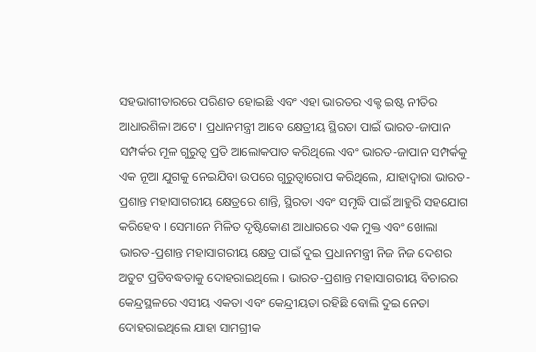ସହଭାଗୀତାରରେ ପରିଣତ ହୋଇଛି ଏବଂ ଏହା ଭାରତର ଏକ୍ଟ ଇଷ୍ଟ ନୀତିର ଆଧାରଶିଳା ଅଟେ । ପ୍ରଧାନମନ୍ତ୍ରୀ ଆବେ କ୍ଷେତ୍ରୀୟ ସ୍ଥିରତା ପାଇଁ ଭାରତ-ଜାପାନ ସମ୍ପର୍କର ମୂଳ ଗୁରୁତ୍ୱ ପ୍ରତି ଆଲୋକପାତ କରିଥିଲେ ଏବଂ ଭାରତ-ଜାପାନ ସମ୍ପର୍କକୁ ଏକ ନୂଆ ଯୁଗକୁ ନେଇଯିବା ଉପରେ ଗୁରୁତ୍ୱାରୋପ କରିଥିଲେ, ଯାହାଦ୍ୱାରା ଭାରତ-ପ୍ରଶାନ୍ତ ମହାସାଗରୀୟ କ୍ଷେତ୍ରରେ ଶାନ୍ତି, ସ୍ଥିରତା ଏବଂ ସମୃଦ୍ଧି ପାଇଁ ଆହୁରି ସହଯୋଗ କରିହେବ । ସେମାନେ ମିଳିତ ଦୃଷ୍ଟିକୋଣ ଆଧାରରେ ଏକ ମୁକ୍ତ ଏବଂ ଖୋଲା ଭାରତ-ପ୍ରଶାନ୍ତ ମହାସାଗରୀୟ କ୍ଷେତ୍ର ପାଇଁ ଦୁଇ ପ୍ରଧାନମନ୍ତ୍ରୀ ନିଜ ନିଜ ଦେଶର ଅତୁଟ ପ୍ରତିବଦ୍ଧତାକୁ ଦୋହରାଇଥିଲେ । ଭାରତ-ପ୍ରଶାନ୍ତ ମହାସାଗରୀୟ ବିଚାରର କେନ୍ଦ୍ରସ୍ଥଳରେ ଏସୀୟ ଏକତା ଏବଂ କେନ୍ଦ୍ରୀୟତା ରହିଛି ବୋଲି ଦୁଇ ନେତା ଦୋହରାଇଥିଲେ ଯାହା ସାମଗ୍ରୀକ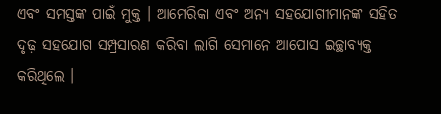ଏବଂ ସମସ୍ତଙ୍କ ପାଇଁ ମୁକ୍ତ । ଆମେରିକା ଏବଂ ଅନ୍ୟ ସହଯୋଗୀମାନଙ୍କ ସହିତ ଦୃଢ଼ ସହଯୋଗ ସମ୍ପ୍ରସାରଣ କରିବା ଲାଗି ସେମାନେ ଆପୋସ ଇଚ୍ଛାବ୍ୟକ୍ତ କରିଥିଲେ ।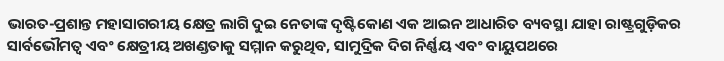ଭାରତ-ପ୍ରଶାନ୍ତ ମହାସାଗରୀୟ କ୍ଷେତ୍ର ଲାଗି ଦୁଇ ନେତାଙ୍କ ଦୃଷ୍ଟିକୋଣ ଏକ ଆଇନ ଆଧାରିତ ବ୍ୟବସ୍ଥା ଯାହା ରାଷ୍ଟ୍ରଗୁଡ଼ିକର ସାର୍ବଭୌମତ୍ୱ ଏବଂ କ୍ଷେତ୍ରୀୟ ଅଖଣ୍ଡତାକୁ ସମ୍ମାନ କରୁଥିବ, ସାମୁଦ୍ରିକ ଦିଗ ନିର୍ଣ୍ଣୟ ଏବଂ ବାୟୁପଥରେ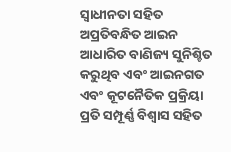ସ୍ୱାଧୀନତା ସହିତ ଅପ୍ରତିବନ୍ଧିତ ଆଇନ ଆଧାରିତ ବାଣିଜ୍ୟ ସୁନିଶ୍ଚିତ କରୁଥିବ ଏବଂ ଆଇନଗତ ଏବଂ କୂଟନୈତିକ ପ୍ରକ୍ରିୟା ପ୍ରତି ସମ୍ପୂର୍ଣ୍ଣ ବିଶ୍ୱାସ ସହିତ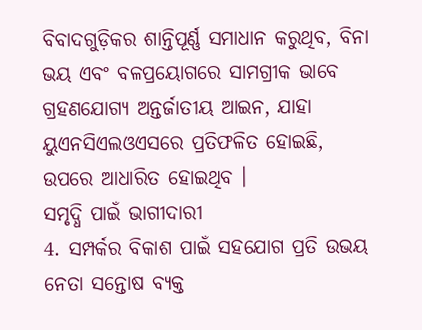ବିବାଦଗୁଡ଼ିକର ଶାନ୍ତିପୂର୍ଣ୍ଣ ସମାଧାନ କରୁଥିବ, ବିନା ଭୟ ଏବଂ ବଳପ୍ରୟୋଗରେ ସାମଗ୍ରୀକ ଭାବେ ଗ୍ରହଣଯୋଗ୍ୟ ଅନ୍ତର୍ଜାତୀୟ ଆଇନ, ଯାହା ୟୁଏନସିଏଲଓଏସରେ ପ୍ରତିଫଳିତ ହୋଇଛି, ଉପରେ ଆଧାରିତ ହୋଇଥିବ ।
ସମୃଦ୍ଧି ପାଇଁ ଭାଗୀଦାରୀ
4. ସମ୍ପର୍କର ବିକାଶ ପାଇଁ ସହଯୋଗ ପ୍ରତି ଉଭୟ ନେତା ସନ୍ତୋଷ ବ୍ୟକ୍ତ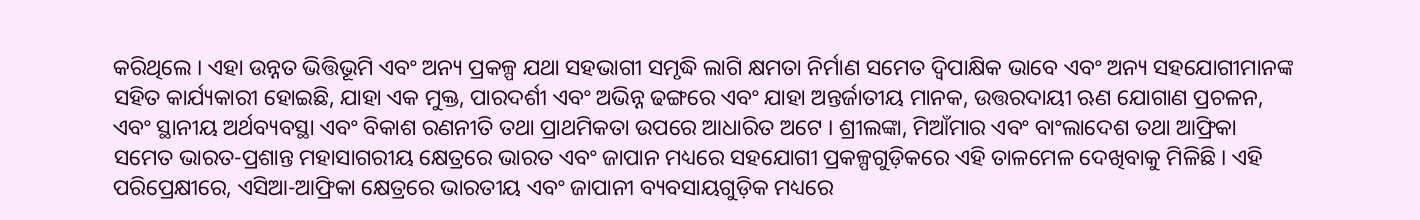କରିଥିଲେ । ଏହା ଉନ୍ନତ ଭିତ୍ତିଭୂମି ଏବଂ ଅନ୍ୟ ପ୍ରକଳ୍ପ ଯଥା ସହଭାଗୀ ସମୃଦ୍ଧି ଲାଗି କ୍ଷମତା ନିର୍ମାଣ ସମେତ ଦ୍ୱିପାକ୍ଷିକ ଭାବେ ଏବଂ ଅନ୍ୟ ସହଯୋଗୀମାନଙ୍କ ସହିତ କାର୍ଯ୍ୟକାରୀ ହୋଇଛି, ଯାହା ଏକ ମୁକ୍ତ, ପାରଦର୍ଶୀ ଏବଂ ଅଭିନ୍ନ ଢଙ୍ଗରେ ଏବଂ ଯାହା ଅନ୍ତର୍ଜାତୀୟ ମାନକ, ଉତ୍ତରଦାୟୀ ଋଣ ଯୋଗାଣ ପ୍ରଚଳନ, ଏବଂ ସ୍ଥାନୀୟ ଅର୍ଥବ୍ୟବସ୍ଥା ଏବଂ ବିକାଶ ରଣନୀତି ତଥା ପ୍ରାଥମିକତା ଉପରେ ଆଧାରିତ ଅଟେ । ଶ୍ରୀଲଙ୍କା, ମିଆଁମାର ଏବଂ ବାଂଲାଦେଶ ତଥା ଆଫ୍ରିକା ସମେତ ଭାରତ-ପ୍ରଶାନ୍ତ ମହାସାଗରୀୟ କ୍ଷେତ୍ରରେ ଭାରତ ଏବଂ ଜାପାନ ମଧ୍ୟରେ ସହଯୋଗୀ ପ୍ରକଳ୍ପଗୁଡ଼ିକରେ ଏହି ତାଳମେଳ ଦେଖିବାକୁ ମିଳିଛି । ଏହି ପରିପ୍ରେକ୍ଷୀରେ, ଏସିଆ-ଆଫ୍ରିକା କ୍ଷେତ୍ରରେ ଭାରତୀୟ ଏବଂ ଜାପାନୀ ବ୍ୟବସାୟଗୁଡ଼ିକ ମଧ୍ୟରେ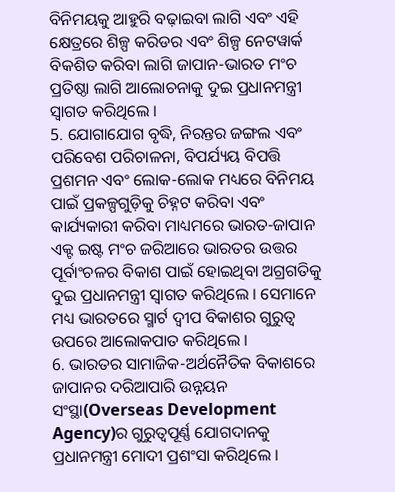ବିନିମୟକୁ ଆହୁରି ବଢ଼ାଇବା ଲାଗି ଏବଂ ଏହି କ୍ଷେତ୍ରରେ ଶିଳ୍ପ କରିଡର ଏବଂ ଶିଳ୍ପ ନେଟୱାର୍କ ବିକଶିତ କରିବା ଲାଗି ଜାପାନ-ଭାରତ ମଂଚ ପ୍ରତିଷ୍ଠା ଲାଗି ଆଲୋଚନାକୁ ଦୁଇ ପ୍ରଧାନମନ୍ତ୍ରୀ ସ୍ୱାଗତ କରିଥିଲେ ।
5. ଯୋଗାଯୋଗ ବୃଦ୍ଧି, ନିରନ୍ତର ଜଙ୍ଗଲ ଏବଂ ପରିବେଶ ପରିଚାଳନା, ବିପର୍ଯ୍ୟୟ ବିପତ୍ତି ପ୍ରଶମନ ଏବଂ ଲୋକ-ଲୋକ ମଧ୍ୟରେ ବିନିମୟ ପାଇଁ ପ୍ରକଳ୍ପଗୁଡ଼ିକୁ ଚିହ୍ନଟ କରିବା ଏବଂ କାର୍ଯ୍ୟକାରୀ କରିବା ମାଧ୍ୟମରେ ଭାରତ-ଜାପାନ ଏକ୍ଟ ଇଷ୍ଟ ମଂଚ ଜରିଆରେ ଭାରତର ଉତ୍ତର ପୂର୍ବାଂଚଳର ବିକାଶ ପାଇଁ ହୋଇଥିବା ଅଗ୍ରଗତିକୁ ଦୁଇ ପ୍ରଧାନମନ୍ତ୍ରୀ ସ୍ୱାଗତ କରିଥିଲେ । ସେମାନେ ମଧ୍ୟ ଭାରତରେ ସ୍ମାର୍ଟ ଦ୍ୱୀପ ବିକାଶର ଗୁରୁତ୍ୱ ଉପରେ ଆଲୋକପାତ କରିଥିଲେ ।
6. ଭାରତର ସାମାଜିକ-ଅର୍ଥନୈତିକ ବିକାଶରେ ଜାପାନର ଦରିଆପାରି ଉନ୍ନୟନ ସଂସ୍ଥା(Overseas Development Agency)ର ଗୁରୁତ୍ୱପୂର୍ଣ୍ଣ ଯୋଗଦାନକୁ ପ୍ରଧାନମନ୍ତ୍ରୀ ମୋଦୀ ପ୍ରଶଂସା କରିଥିଲେ ।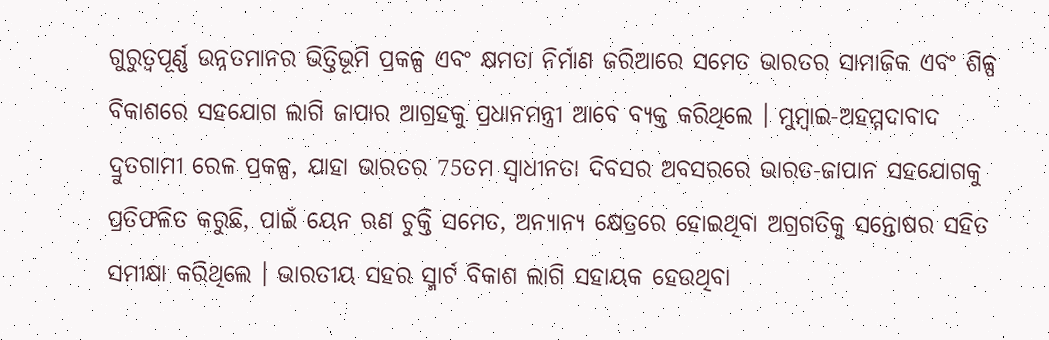ଗୁରୁତ୍ୱପୂର୍ଣ୍ଣ ଉନ୍ନତମାନର ଭିତ୍ତିଭୂମି ପ୍ରକଳ୍ପ ଏବଂ କ୍ଷମତା ନିର୍ମାଣ ଜରିଆରେ ସମେତ ଭାରତର ସାମାଜିକ ଏବଂ ଶିଳ୍ପ ବିକାଶରେ ସହଯୋଗ ଲାଗି ଜାପାର ଆଗ୍ରହକୁ ପ୍ରଧାନମନ୍ତ୍ରୀ ଆବେ ବ୍ୟକ୍ତ କରିଥିଲେ । ମୁମ୍ବାଇ-ଅହମ୍ମଦାବାଦ ଦ୍ରୁତଗାମୀ ରେଳ ପ୍ରକଳ୍ପ, ଯାହା ଭାରତର 75ତମ ସ୍ୱାଧୀନତା ଦିବସର ଅବସରରେ ଭାରତ-ଜାପାନ ସହଯୋଗକୁ ପ୍ରତିଫଳିତ କରୁଛି, ପାଇଁ ୟେନ ଋଣ ଚୁକ୍ତି ସମେତ, ଅନ୍ୟାନ୍ୟ କ୍ଷେତ୍ରରେ ହୋଇଥିବା ଅଗ୍ରଗତିକୁ ସନ୍ତୋଷର ସହିତ ସମୀକ୍ଷା କରିଥିଲେ । ଭାରତୀୟ ସହର ସ୍ମାର୍ଟ ବିକାଶ ଲାଗି ସହାୟକ ହେଉଥିବା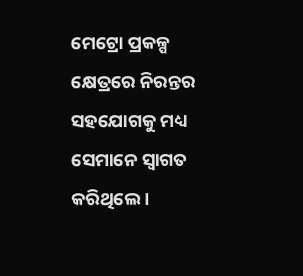ମେଟ୍ରୋ ପ୍ରକଳ୍ପ କ୍ଷେତ୍ରରେ ନିରନ୍ତର ସହଯୋଗକୁ ମଧ୍ୟ ସେମାନେ ସ୍ୱାଗତ କରିଥିଲେ ।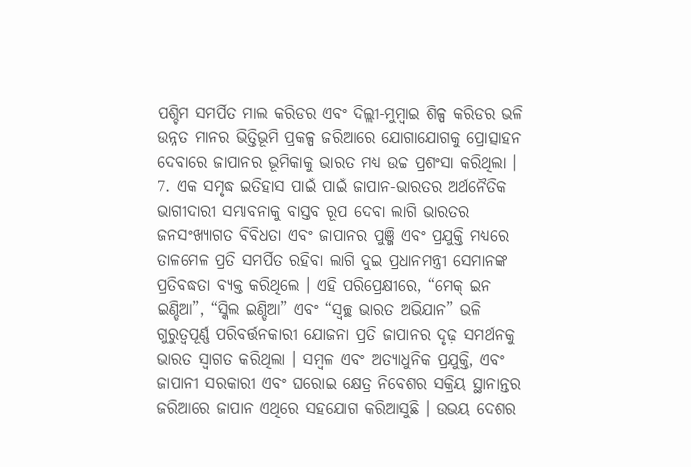ପଶ୍ଚିମ ସମର୍ପିତ ମାଲ କରିଡର ଏବଂ ଦିଲ୍ଲୀ-ମୁମ୍ବାଇ ଶିଳ୍ପ କରିଡର ଭଳି ଉନ୍ନତ ମାନର ଭିତ୍ତିଭୂମି ପ୍ରକଳ୍ପ ଜରିଆରେ ଯୋଗାଯୋଗକୁ ପ୍ରୋତ୍ସାହନ ଦେବାରେ ଜାପାନର ଭୂମିକାକୁ ଭାରତ ମଧ୍ୟ ଉଚ୍ଚ ପ୍ରଶଂସା କରିଥିଲା ।
7. ଏକ ସମୃଦ୍ଧ ଇତିହାସ ପାଇଁ ପାଇଁ ଜାପାନ-ଭାରତର ଅର୍ଥନୈତିକ ଭାଗୀଦାରୀ ସମ୍ଭାବନାକୁ ବାସ୍ତବ ରୂପ ଦେବା ଲାଗି ଭାରତର ଜନସଂଖ୍ୟାଗତ ବିବିଧତା ଏବଂ ଜାପାନର ପୁଞ୍ଜି ଏବଂ ପ୍ରଯୁକ୍ତି ମଧ୍ୟରେ ତାଳମେଳ ପ୍ରତି ସମର୍ପିତ ରହିବା ଲାଗି ଦୁଇ ପ୍ରଧାନମନ୍ତ୍ରୀ ସେମାନଙ୍କ ପ୍ରତିବଦ୍ଧତା ବ୍ୟକ୍ତ କରିଥିଲେ । ଏହି ପରିପ୍ରେକ୍ଷୀରେ, “ମେକ୍ ଇନ ଇଣ୍ଡିଆ”, “ସ୍କିଲ ଇଣ୍ଡିଆ” ଏବଂ “ସ୍ୱଚ୍ଛ ଭାରତ ଅଭିଯାନ” ଭଳି ଗୁରୁତ୍ୱପୂର୍ଣ୍ଣ ପରିବର୍ତ୍ତନକାରୀ ଯୋଜନା ପ୍ରତି ଜାପାନର ଦୃଢ଼ ସମର୍ଥନକୁ ଭାରତ ସ୍ୱାଗତ କରିଥିଲା । ସମ୍ବଳ ଏବଂ ଅତ୍ୟାଧୁନିକ ପ୍ରଯୁକ୍ତି, ଏବଂ ଜାପାନୀ ସରକାରୀ ଏବଂ ଘରୋଇ କ୍ଷେତ୍ର ନିବେଶର ସକ୍ରିୟ ସ୍ଥାନାନ୍ତର ଜରିଆରେ ଜାପାନ ଏଥିରେ ସହଯୋଗ କରିଆସୁଛି । ଉଭୟ ଦେଶର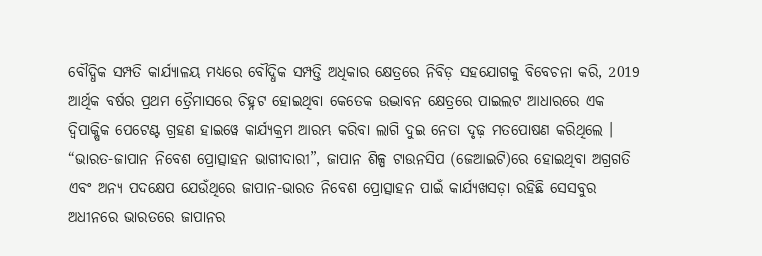ବୌଦ୍ଧିକ ସମ୍ପତି କାର୍ଯ୍ୟାଳୟ ମଧ୍ୟରେ ବୌଦ୍ଧିକ ସମ୍ପତ୍ତି ଅଧିକାର କ୍ଷେତ୍ରରେ ନିବିଡ଼ ସହଯୋଗକୁ ବିବେଚନା କରି, 2019 ଆର୍ଥିକ ବର୍ଷର ପ୍ରଥମ ତ୍ରୈମାସରେ ଚିହ୍ନଟ ହୋଇଥିବା କେତେକ ଉଦ୍ଭାବନ କ୍ଷେତ୍ରରେ ପାଇଲଟ ଆଧାରରେ ଏକ ଦ୍ୱିପାକ୍ଷିକ ପେଟେଣ୍ଟ ଗ୍ରହଣ ହାଇୱେ କାର୍ଯ୍ୟକ୍ରମ ଆରମ୍ଭ କରିବା ଲାଗି ଦୁଇ ନେତା ଦୃଢ଼ ମତପୋଷଣ କରିଥିଲେ । “ଭାରତ-ଜାପାନ ନିବେଶ ପ୍ରୋତ୍ସାହନ ଭାଗୀଦାରୀ”, ଜାପାନ ଶିଳ୍ପ ଟାଉନସିପ (ଜେଆଇଟି)ରେ ହୋଇଥିବା ଅଗ୍ରଗତି ଏବଂ ଅନ୍ୟ ପଦକ୍ଷେପ ଯେଉଁଥିରେ ଜାପାନ-ଭାରତ ନିବେଶ ପ୍ରୋତ୍ସାହନ ପାଇଁ କାର୍ଯ୍ୟଖସଡ଼ା ରହିଛି ସେସବୁର ଅଧୀନରେ ଭାରତରେ ଜାପାନର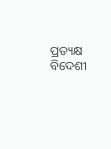ପ୍ରତ୍ୟକ୍ଷ ବିଦେଶୀ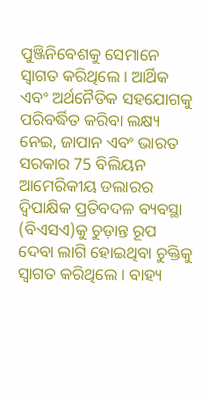ପୁଞ୍ଜିନିବେଶକୁ ସେମାନେ ସ୍ୱାଗତ କରିଥିଲେ । ଆର୍ଥିକ ଏବଂ ଅର୍ଥନୈତିକ ସହଯୋଗକୁ ପରିବର୍ଦ୍ଧିତ କରିବା ଲକ୍ଷ୍ୟ ନେଇ, ଜାପାନ ଏବଂ ଭାରତ ସରକାର 75 ବିଲିୟନ ଆମେରିକୀୟ ଡଲାରର ଦ୍ୱିପାକ୍ଷିକ ପ୍ରତିବଦଳ ବ୍ୟବସ୍ଥା (ବିଏସଏ)କୁ ଚୁଡ଼ାନ୍ତ ରୂପ ଦେବା ଲାଗି ହୋଇଥିବା ଚୁକ୍ତିକୁ ସ୍ୱାଗତ କରିଥିଲେ । ବାହ୍ୟ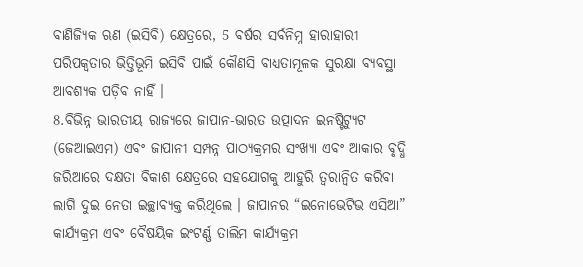ବାଣିଜ୍ୟିକ ଋଣ (ଇସିବି) କ୍ଷେତ୍ରରେ, 5 ବର୍ଷର ସର୍ବନିମ୍ନ ହାରାହାରୀ ପରିପକ୍ଵତାର ଭିତ୍ତିଭୂମି ଇସିବି ପାଇଁ କୌଣସି ବାଧ୍ୟତାମୂଳକ ସୁରକ୍ଷା ବ୍ୟବସ୍ଥା ଆବଶ୍ୟକ ପଡ଼ିବ ନାହିଁ ।
8.ବିଭିନ୍ନ ଭାରତୀୟ ରାଜ୍ୟରେ ଜାପାନ-ଭାରତ ଉତ୍ପାଦନ ଇନଷ୍ଟିଟ୍ୟୁଟ (ଜେଆଇଏମ) ଏବଂ ଜାପାନୀ ସମ୍ପନ୍ନ ପାଠ୍ୟକ୍ରମର ସଂଖ୍ୟା ଏବଂ ଆକାର ବୃଦ୍ଧି ଜରିଆରେ ଦକ୍ଷତା ବିକାଶ କ୍ଷେତ୍ରରେ ସହଯୋଗକୁ ଆହୁରି ତ୍ୱରାନ୍ୱିତ କରିବା ଲାଗି ଦୁଇ ନେତା ଇଚ୍ଛାବ୍ୟକ୍ତ କରିଥିଲେ । ଜାପାନର “ଇନୋଭେଟିଭ ଏସିଆ” କାର୍ଯ୍ୟକ୍ରମ ଏବଂ ବୈଷୟିକ ଇଂଟର୍ଣ୍ଣ ତାଲିମ କାର୍ଯ୍ୟକ୍ରମ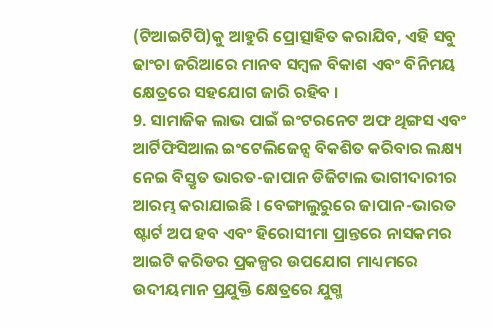(ଟିଆଇଟିପି)କୁ ଆହୁରି ପ୍ରୋତ୍ସାହିତ କରାଯିବ, ଏହି ସବୁ ଢାଂଚା ଜରିଆରେ ମାନବ ସମ୍ବଳ ବିକାଶ ଏବଂ ବିନିମୟ କ୍ଷେତ୍ରରେ ସହଯୋଗ ଜାରି ରହିବ ।
9. ସାମାଜିକ ଲାଭ ପାଇଁ ଇଂଟରନେଟ ଅଫ ଥିଙ୍ଗସ ଏବଂ ଆର୍ଟିଫିସିଆଲ ଇଂଟେଲିଜେନ୍ସ ବିକଶିତ କରିବାର ଲକ୍ଷ୍ୟ ନେଇ ବିସ୍ତୃତ ଭାରତ-ଜାପାନ ଡିଜିଟାଲ ଭାଗୀଦାରୀର ଆରମ୍ଭ କରାଯାଇଛି । ବେଙ୍ଗାଲୁରୁରେ ଜାପାନ-ଭାରତ ଷ୍ଟାର୍ଟ ଅପ ହବ ଏବଂ ହିରୋସୀମା ପ୍ରାନ୍ତରେ ନାସକମର ଆଇଟି କରିଡର ପ୍ରକଳ୍ପର ଉପଯୋଗ ମାଧ୍ୟମରେ ଉଦୀୟମାନ ପ୍ରଯୁକ୍ତି କ୍ଷେତ୍ରରେ ଯୁଗ୍ମ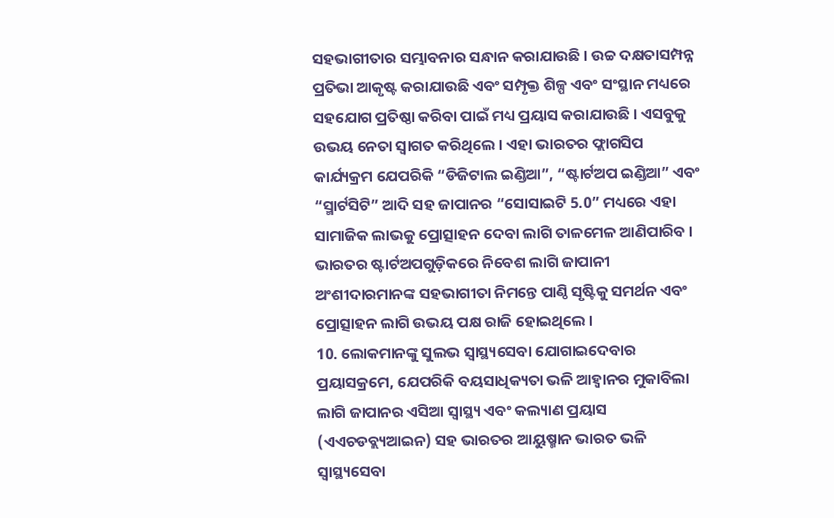ସହଭାଗୀତାର ସମ୍ଭାବନାର ସନ୍ଧାନ କରାଯାଉଛି । ଉଚ୍ଚ ଦକ୍ଷତାସମ୍ପନ୍ନ ପ୍ରତିଭା ଆକୃଷ୍ଟ କରାଯାଉଛି ଏବଂ ସମ୍ପୃକ୍ତ ଶିଳ୍ପ ଏବଂ ସଂସ୍ଥାନ ମଧ୍ୟରେ ସହଯୋଗ ପ୍ରତିଷ୍ଠା କରିବା ପାଇଁ ମଧ୍ୟ ପ୍ରୟାସ କରାଯାଉଛି । ଏସବୁକୁ ଉଭୟ ନେତା ସ୍ୱାଗତ କରିଥିଲେ । ଏହା ଭାରତର ଫ୍ଲାଗସିପ କାର୍ଯ୍ୟକ୍ରମ ଯେପରିକି “ଡିଜିଟାଲ ଇଣ୍ଡିଆ”, “ଷ୍ଟାର୍ଟଅପ ଇଣ୍ଡିଆ” ଏବଂ “ସ୍ମାର୍ଟସିଟି” ଆଦି ସହ ଜାପାନର “ସୋସାଇଟି 5.0” ମଧ୍ୟରେ ଏହା ସାମାଜିକ ଲାଭକୁ ପ୍ରୋତ୍ସାହନ ଦେବା ଲାଗି ତାଳମେଳ ଆଣିପାରିବ । ଭାରତର ଷ୍ଟାର୍ଟଅପଗୁଡ଼ିକରେ ନିବେଶ ଲାଗି ଜାପାନୀ ଅଂଶୀଦାରମାନଙ୍କ ସହଭାଗୀତା ନିମନ୍ତେ ପାଣ୍ଠି ସୃଷ୍ଟିକୁ ସମର୍ଥନ ଏବଂ ପ୍ରୋତ୍ସାହନ ଲାଗି ଉଭୟ ପକ୍ଷ ରାଜି ହୋଇଥିଲେ ।
10. ଲୋକମାନଙ୍କୁ ସୁଲଭ ସ୍ୱାସ୍ଥ୍ୟସେବା ଯୋଗାଇଦେବାର ପ୍ରୟାସକ୍ରମେ, ଯେପରିକି ବୟସାଧିକ୍ୟତା ଭଳି ଆହ୍ୱାନର ମୁକାବିଲା ଲାଗି ଜାପାନର ଏସିଆ ସ୍ୱାସ୍ଥ୍ୟ ଏବଂ କଲ୍ୟାଣ ପ୍ରୟାସ (ଏଏଚଡବ୍ଲ୍ୟଆଇନ) ସହ ଭାରତର ଆୟୁଷ୍ମାନ ଭାରତ ଭଳି ସ୍ୱାସ୍ଥ୍ୟସେବା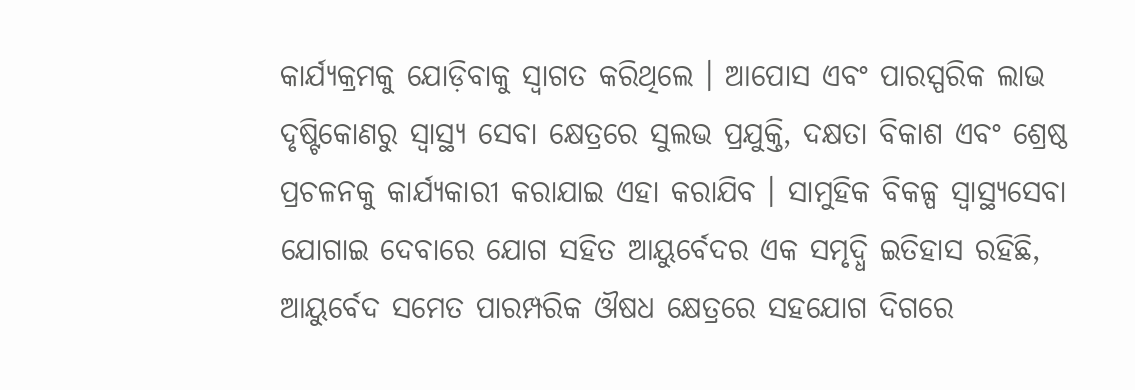କାର୍ଯ୍ୟକ୍ରମକୁ ଯୋଡ଼ିବାକୁ ସ୍ୱାଗତ କରିଥିଲେ । ଆପୋସ ଏବଂ ପାରସ୍ପରିକ ଲାଭ ଦୃଷ୍ଟିକୋଣରୁ ସ୍ୱାସ୍ଥ୍ୟ ସେବା କ୍ଷେତ୍ରରେ ସୁଲଭ ପ୍ରଯୁକ୍ତି, ଦକ୍ଷତା ବିକାଶ ଏବଂ ଶ୍ରେଷ୍ଠ ପ୍ରଚଳନକୁ କାର୍ଯ୍ୟକାରୀ କରାଯାଇ ଏହା କରାଯିବ । ସାମୁହିକ ବିକଳ୍ପ ସ୍ୱାସ୍ଥ୍ୟସେବା ଯୋଗାଇ ଦେବାରେ ଯୋଗ ସହିତ ଆୟୁର୍ବେଦର ଏକ ସମୃଦ୍ଧି ଇତିହାସ ରହିଛି, ଆୟୁର୍ବେଦ ସମେତ ପାରମ୍ପରିକ ଔଷଧ କ୍ଷେତ୍ରରେ ସହଯୋଗ ଦିଗରେ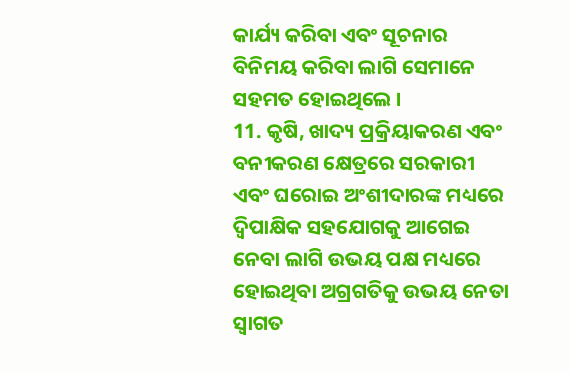କାର୍ଯ୍ୟ କରିବା ଏବଂ ସୂଚନାର ବିନିମୟ କରିବା ଲାଗି ସେମାନେ ସହମତ ହୋଇଥିଲେ ।
11. କୃଷି, ଖାଦ୍ୟ ପ୍ରକ୍ରିୟାକରଣ ଏବଂ ବନୀକରଣ କ୍ଷେତ୍ରରେ ସରକାରୀ ଏବଂ ଘରୋଇ ଅଂଶୀଦାରଙ୍କ ମଧ୍ୟରେ ଦ୍ୱିପାକ୍ଷିକ ସହଯୋଗକୁ ଆଗେଇ ନେବା ଲାଗି ଉଭୟ ପକ୍ଷ ମଧ୍ୟରେ ହୋଇଥିବା ଅଗ୍ରଗତିକୁ ଉଭୟ ନେତା ସ୍ୱାଗତ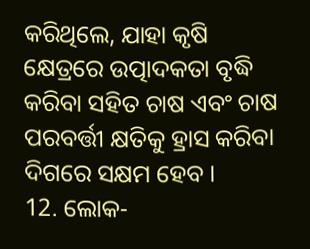କରିଥିଲେ, ଯାହା କୃଷି କ୍ଷେତ୍ରରେ ଉତ୍ପାଦକତା ବୃଦ୍ଧି କରିବା ସହିତ ଚାଷ ଏବଂ ଚାଷ ପରବର୍ତ୍ତୀ କ୍ଷତିକୁ ହ୍ରାସ କରିବା ଦିଗରେ ସକ୍ଷମ ହେବ ।
12. ଲୋକ-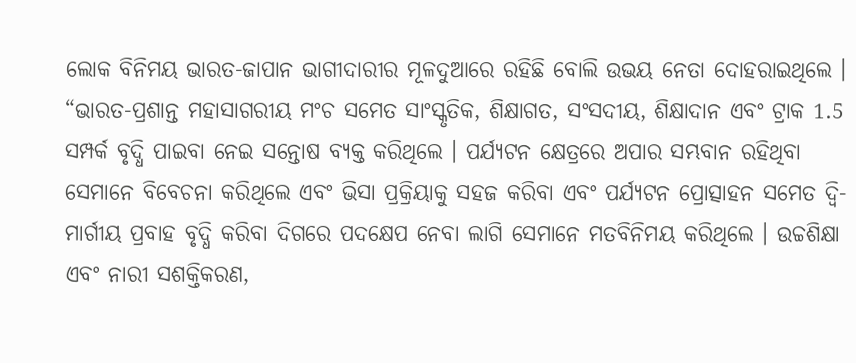ଲୋକ ବିନିମୟ ଭାରତ-ଜାପାନ ଭାଗୀଦାରୀର ମୂଳଦୁଆରେ ରହିଛି ବୋଲି ଉଭୟ ନେତା ଦୋହରାଇଥିଲେ । “ଭାରତ-ପ୍ରଶାନ୍ତ ମହାସାଗରୀୟ ମଂଚ ସମେତ ସାଂସ୍କୃତିକ, ଶିକ୍ଷାଗତ, ସଂସଦୀୟ, ଶିକ୍ଷାଦାନ ଏବଂ ଟ୍ରାକ 1.5 ସମ୍ପର୍କ ବୃଦ୍ଧି ପାଇବା ନେଇ ସନ୍ତୋଷ ବ୍ୟକ୍ତ କରିଥିଲେ । ପର୍ଯ୍ୟଟନ କ୍ଷେତ୍ରରେ ଅପାର ସମ୍ଭବାନ ରହିଥିବା ସେମାନେ ବିବେଚନା କରିଥିଲେ ଏବଂ ଭିସା ପ୍ରକ୍ରିୟାକୁ ସହଜ କରିବା ଏବଂ ପର୍ଯ୍ୟଟନ ପ୍ରୋତ୍ସାହନ ସମେତ ଦ୍ୱି-ମାର୍ଗୀୟ ପ୍ରବାହ ବୃଦ୍ଧି କରିବା ଦିଗରେ ପଦକ୍ଷେପ ନେବା ଲାଗି ସେମାନେ ମତବିନିମୟ କରିଥିଲେ । ଉଚ୍ଚଶିକ୍ଷା ଏବଂ ନାରୀ ସଶକ୍ତିକରଣ,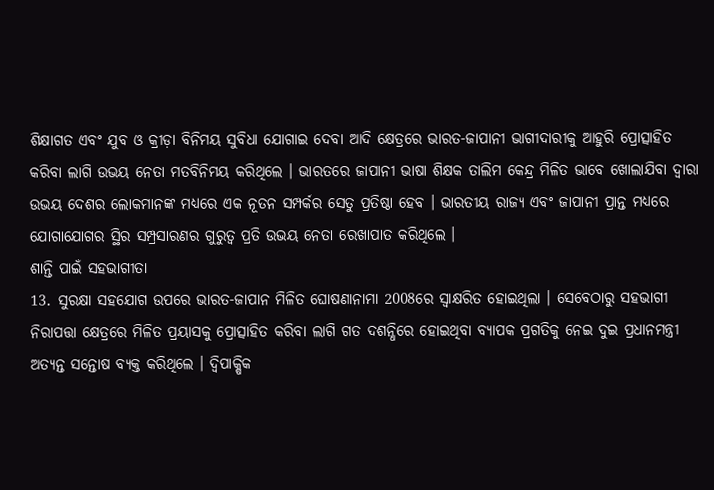ଶିକ୍ଷାଗତ ଏବଂ ଯୁବ ଓ କ୍ରୀଡ଼ା ବିନିମୟ ସୁବିଧା ଯୋଗାଇ ଦେବା ଆଦି କ୍ଷେତ୍ରରେ ଭାରତ-ଜାପାନୀ ଭାଗୀଦାରୀକୁ ଆହୁରି ପ୍ରୋତ୍ସାହିତ କରିବା ଲାଗି ଉଭୟ ନେତା ମତବିନିମୟ କରିଥିଲେ । ଭାରତରେ ଜାପାନୀ ଭାଷା ଶିକ୍ଷକ ତାଲିମ କେନ୍ଦ୍ର ମିଳିତ ଭାବେ ଖୋଲାଯିବା ଦ୍ୱାରା ଉଭୟ ଦେଶର ଲୋକମାନଙ୍କ ମଧ୍ୟରେ ଏକ ନୂତନ ସମ୍ପର୍କର ସେତୁ ପ୍ରତିଷ୍ଠା ହେବ । ଭାରତୀୟ ରାଜ୍ୟ ଏବଂ ଜାପାନୀ ପ୍ରାନ୍ତ ମଧ୍ୟରେ ଯୋଗାଯୋଗର ସ୍ଥିର ସମ୍ପ୍ରସାରଣର ଗୁରୁତ୍ୱ ପ୍ରତି ଉଭୟ ନେତା ରେଖାପାତ କରିଥିଲେ ।
ଶାନ୍ତି ପାଇଁ ସହଭାଗୀତା
13. ସୁରକ୍ଷା ସହଯୋଗ ଉପରେ ଭାରତ-ଜାପାନ ମିଳିତ ଘୋଷଣାନାମା 2008ରେ ସ୍ୱାକ୍ଷରିତ ହୋଇଥିଲା । ସେବେଠାରୁ ସହଭାଗୀ ନିରାପତ୍ତା କ୍ଷେତ୍ରରେ ମିଳିତ ପ୍ରୟାସକୁ ପ୍ରୋତ୍ସାହିତ କରିବା ଲାଗି ଗତ ଦଶନ୍ଧିରେ ହୋଇଥିବା ବ୍ୟାପକ ପ୍ରଗତିକୁ ନେଇ ଦୁଇ ପ୍ରଧାନମନ୍ତ୍ରୀ ଅତ୍ୟନ୍ତ ସନ୍ତୋଷ ବ୍ୟକ୍ତ କରିଥିଲେ । ଦ୍ୱିପାକ୍ଷିକ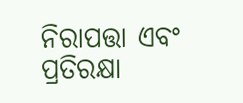ନିରାପତ୍ତା ଏବଂ ପ୍ରତିରକ୍ଷା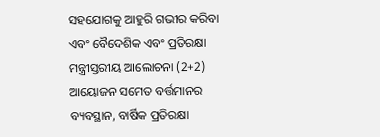ସହଯୋଗକୁ ଆହୁରି ଗଭୀର କରିବା ଏବଂ ବୈଦେଶିକ ଏବଂ ପ୍ରତିରକ୍ଷା ମନ୍ତ୍ରୀସ୍ତରୀୟ ଆଲୋଚନା (2+2) ଆୟୋଜନ ସମେତ ବର୍ତ୍ତମାନର ବ୍ୟବସ୍ଥାନ, ବାର୍ଷିକ ପ୍ରତିରକ୍ଷା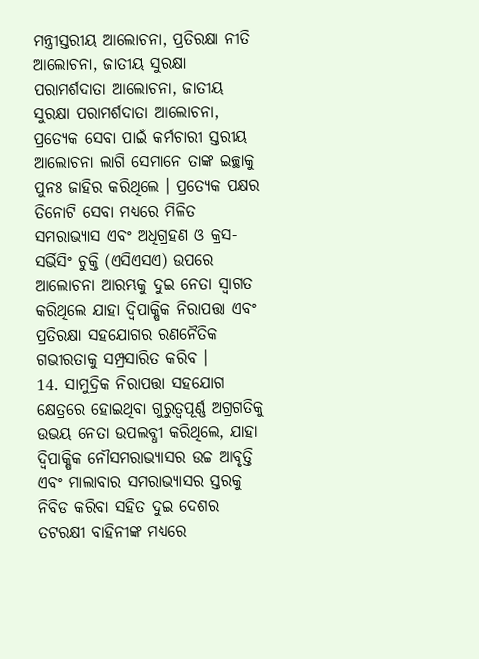ମନ୍ତ୍ରୀସ୍ତରୀୟ ଆଲୋଚନା, ପ୍ରତିରକ୍ଷା ନୀତି ଆଲୋଚନା, ଜାତୀୟ ସୁରକ୍ଷା ପରାମର୍ଶଦାତା ଆଲୋଚନା, ଜାତୀୟ ସୁରକ୍ଷା ପରାମର୍ଶଦାତା ଆଲୋଚନା, ପ୍ରତ୍ୟେକ ସେବା ପାଇଁ କର୍ମଚାରୀ ସ୍ତରୀୟ ଆଲୋଚନା ଲାଗି ସେମାନେ ତାଙ୍କ ଇଚ୍ଛାକୁ ପୁନଃ ଜାହିର କରିଥିଲେ । ପ୍ରତ୍ୟେକ ପକ୍ଷର ତିନୋଟି ସେବା ମଧ୍ୟରେ ମିଳିତ ସମରାଭ୍ୟାସ ଏବଂ ଅଧିଗ୍ରହଣ ଓ କ୍ରସ-ସର୍ଭିସିଂ ଚୁକ୍ତି (ଏସିଏସଏ) ଉପରେ ଆଲୋଚନା ଆରମ୍ଭକୁ ଦୁଇ ନେତା ସ୍ୱାଗତ କରିଥିଲେ ଯାହା ଦ୍ୱିପାକ୍ଷିକ ନିରାପତ୍ତା ଏବଂ ପ୍ରତିରକ୍ଷା ସହଯୋଗର ରଣନୈତିକ ଗଭୀରତାକୁ ସମ୍ପ୍ରସାରିତ କରିବ ।
14. ସାମୁଦ୍ରିକ ନିରାପତ୍ତା ସହଯୋଗ କ୍ଷେତ୍ରରେ ହୋଇଥିବା ଗୁରୁତ୍ୱପୂର୍ଣ୍ଣ ଅଗ୍ରଗତିକୁ ଉଭୟ ନେତା ଉପଲବ୍ଧୀ କରିଥିଲେ, ଯାହା ଦ୍ୱିପାକ୍ଷିକ ନୌସମରାଭ୍ୟାସର ଉଚ୍ଚ ଆବୃତ୍ତି ଏବଂ ମାଲାବାର ସମରାଭ୍ୟାସର ସ୍ତରକୁ ନିବିଡ କରିବା ସହିତ ଦୁଇ ଦେଶର ତଟରକ୍ଷୀ ବାହିନୀଙ୍କ ମଧ୍ୟରେ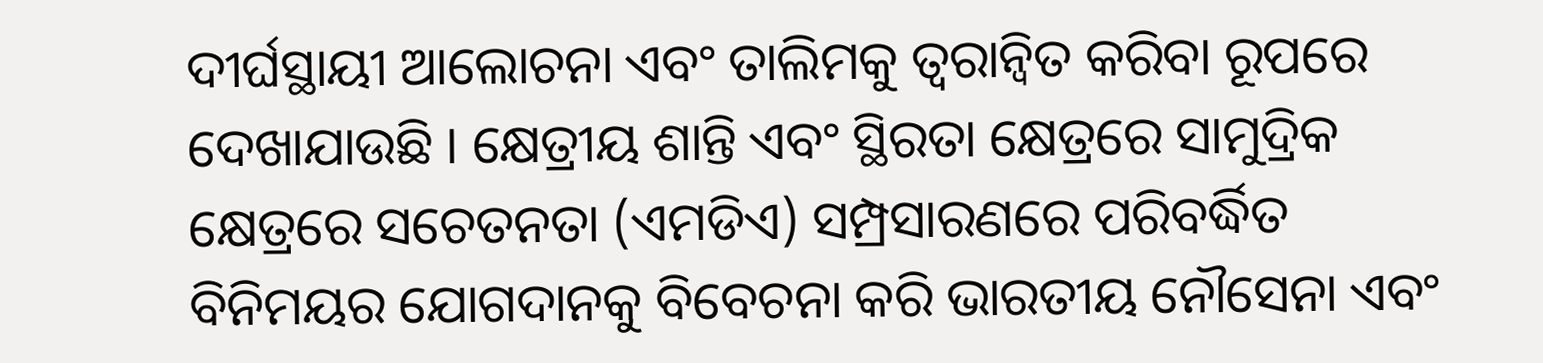ଦୀର୍ଘସ୍ଥାୟୀ ଆଲୋଚନା ଏବଂ ତାଲିମକୁ ତ୍ୱରାନ୍ୱିତ କରିବା ରୂପରେ ଦେଖାଯାଉଛି । କ୍ଷେତ୍ରୀୟ ଶାନ୍ତି ଏବଂ ସ୍ଥିରତା କ୍ଷେତ୍ରରେ ସାମୁଦ୍ରିକ କ୍ଷେତ୍ରରେ ସଚେତନତା (ଏମଡିଏ) ସମ୍ପ୍ରସାରଣରେ ପରିବର୍ଦ୍ଧିତ ବିନିମୟର ଯୋଗଦାନକୁ ବିବେଚନା କରି ଭାରତୀୟ ନୌସେନା ଏବଂ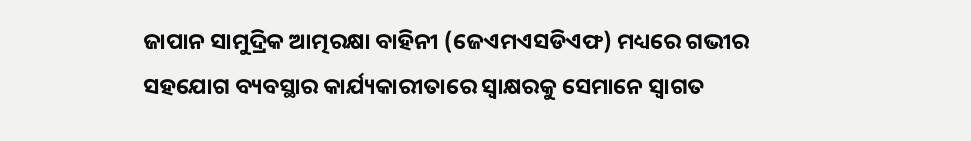ଜାପାନ ସାମୁଦ୍ରିକ ଆତ୍ମରକ୍ଷା ବାହିନୀ (ଜେଏମଏସଡିଏଫ) ମଧ୍ୟରେ ଗଭୀର ସହଯୋଗ ବ୍ୟବସ୍ଥାର କାର୍ଯ୍ୟକାରୀତାରେ ସ୍ୱାକ୍ଷରକୁ ସେମାନେ ସ୍ୱାଗତ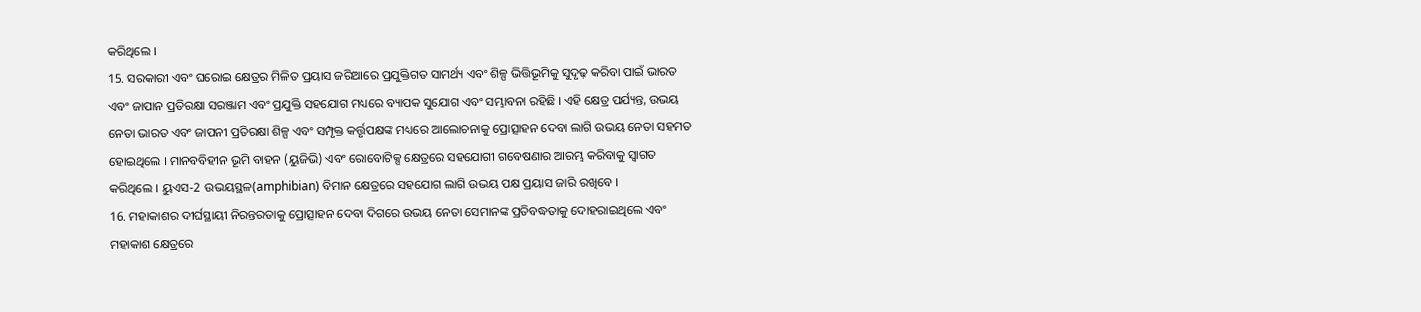କରିଥିଲେ ।
15. ସରକାରୀ ଏବଂ ଘରୋଇ କ୍ଷେତ୍ରର ମିଳିତ ପ୍ରୟାସ ଜରିଆରେ ପ୍ରଯୁକ୍ତିଗତ ସାମର୍ଥ୍ୟ ଏବଂ ଶିଳ୍ପ ଭିତ୍ତିଭୂମିକୁ ସୁଦୃଢ଼ କରିବା ପାଇଁ ଭାରତ ଏବଂ ଜାପାନ ପ୍ରତିରକ୍ଷା ସରଞ୍ଜାମ ଏବଂ ପ୍ରଯୁକ୍ତି ସହଯୋଗ ମଧ୍ୟରେ ବ୍ୟାପକ ସୁଯୋଗ ଏବଂ ସମ୍ଭାବନା ରହିଛି । ଏହି କ୍ଷେତ୍ର ପର୍ଯ୍ୟନ୍ତ, ଉଭୟ ନେତା ଭାରତ ଏବଂ ଜାପନୀ ପ୍ରତିରକ୍ଷା ଶିଳ୍ପ ଏବଂ ସମ୍ପୃକ୍ତ କର୍ତ୍ତୃପକ୍ଷଙ୍କ ମଧ୍ୟରେ ଆଲୋଚନାକୁ ପ୍ରୋତ୍ସାହନ ଦେବା ଲାଗି ଉଭୟ ନେତା ସହମତ ହୋଇଥିଲେ । ମାନବବିହୀନ ଭୂମି ବାହନ (ୟୁଜିଭି) ଏବଂ ରୋବୋଟିକ୍ସ କ୍ଷେତ୍ରରେ ସହଯୋଗୀ ଗବେଷଣାର ଆରମ୍ଭ କରିବାକୁ ସ୍ୱାଗତ କରିଥିଲେ । ୟୁଏସ-2 ଉଭୟସ୍ଥଳ(amphibian) ବିମାନ କ୍ଷେତ୍ରରେ ସହଯୋଗ ଲାଗି ଉଭୟ ପକ୍ଷ ପ୍ରୟାସ ଜାରି ରଖିବେ ।
16. ମହାକାଶର ଦୀର୍ଘସ୍ଥାୟୀ ନିରନ୍ତରତାକୁ ପ୍ରୋତ୍ସାହନ ଦେବା ଦିଗରେ ଉଭୟ ନେତା ସେମାନଙ୍କ ପ୍ରତିବଦ୍ଧତାକୁ ଦୋହରାଇଥିଲେ ଏବଂ ମହାକାଶ କ୍ଷେତ୍ରରେ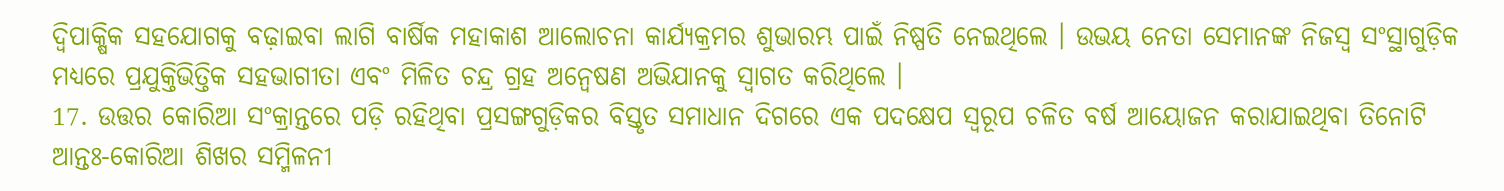ଦ୍ୱିପାକ୍ଷିକ ସହଯୋଗକୁ ବଢ଼ାଇବା ଲାଗି ବାର୍ଷିକ ମହାକାଶ ଆଲୋଚନା କାର୍ଯ୍ୟକ୍ରମର ଶୁଭାରମ୍ଭ ପାଇଁ ନିଷ୍ପତି ନେଇଥିଲେ । ଉଭୟ ନେତା ସେମାନଙ୍କ ନିଜସ୍ୱ ସଂସ୍ଥାଗୁଡ଼ିକ ମଧ୍ୟରେ ପ୍ରଯୁକ୍ତିଭିତ୍ତିକ ସହଭାଗୀତା ଏବଂ ମିଳିତ ଚନ୍ଦ୍ର ଗ୍ରହ ଅନ୍ୱେଷଣ ଅଭିଯାନକୁ ସ୍ୱାଗତ କରିଥିଲେ ।
17. ଉତ୍ତର କୋରିଆ ସଂକ୍ରାନ୍ତରେ ପଡ଼ି ରହିଥିବା ପ୍ରସଙ୍ଗଗୁଡ଼ିକର ବିସ୍ତୃତ ସମାଧାନ ଦିଗରେ ଏକ ପଦକ୍ଷେପ ସ୍ୱରୂପ ଚଳିତ ବର୍ଷ ଆୟୋଜନ କରାଯାଇଥିବା ତିନୋଟି ଆନ୍ତଃ-କୋରିଆ ଶିଖର ସମ୍ମିଳନୀ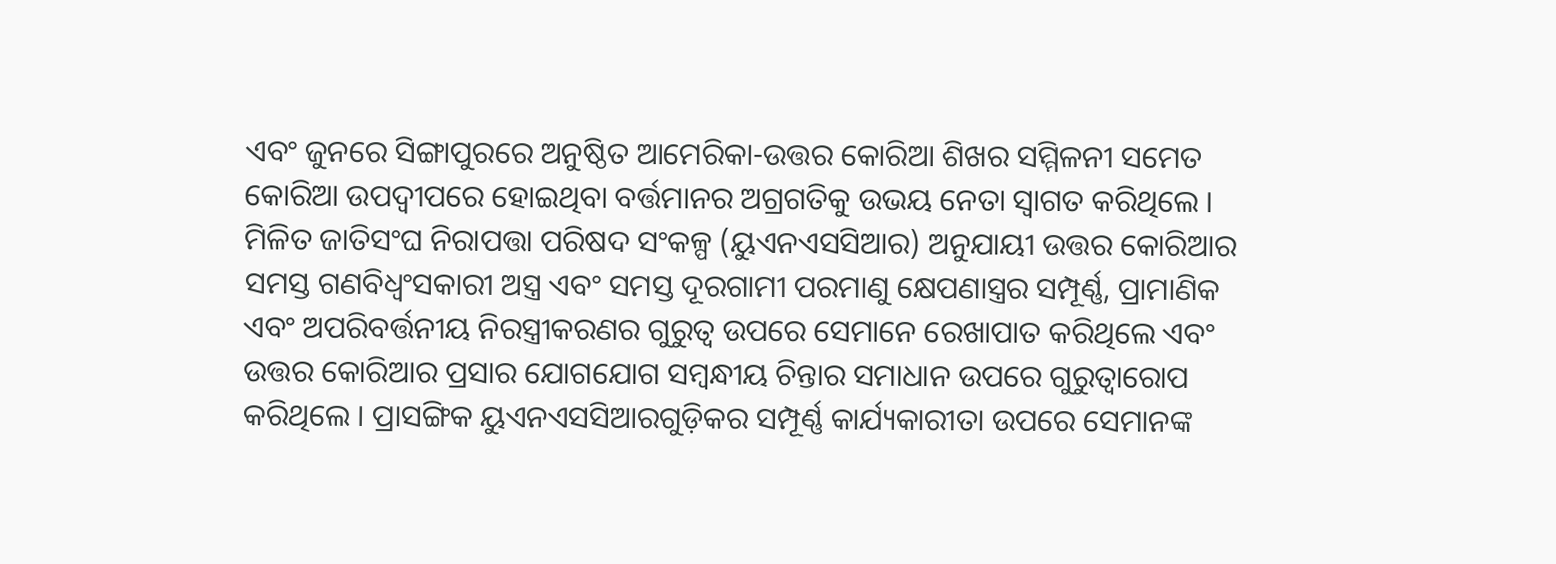ଏବଂ ଜୁନରେ ସିଙ୍ଗାପୁରରେ ଅନୁଷ୍ଠିତ ଆମେରିକା-ଉତ୍ତର କୋରିଆ ଶିଖର ସମ୍ମିଳନୀ ସମେତ କୋରିଆ ଉପଦ୍ୱୀପରେ ହୋଇଥିବା ବର୍ତ୍ତମାନର ଅଗ୍ରଗତିକୁ ଉଭୟ ନେତା ସ୍ୱାଗତ କରିଥିଲେ । ମିଳିତ ଜାତିସଂଘ ନିରାପତ୍ତା ପରିଷଦ ସଂକଳ୍ପ (ୟୁଏନଏସସିଆର) ଅନୁଯାୟୀ ଉତ୍ତର କୋରିଆର ସମସ୍ତ ଗଣବିଧ୍ୱଂସକାରୀ ଅସ୍ତ୍ର ଏବଂ ସମସ୍ତ ଦୂରଗାମୀ ପରମାଣୁ କ୍ଷେପଣାସ୍ତ୍ରର ସମ୍ପୂର୍ଣ୍ଣ, ପ୍ରାମାଣିକ ଏବଂ ଅପରିବର୍ତ୍ତନୀୟ ନିରସ୍ତ୍ରୀକରଣର ଗୁରୁତ୍ୱ ଉପରେ ସେମାନେ ରେଖାପାତ କରିଥିଲେ ଏବଂ ଉତ୍ତର କୋରିଆର ପ୍ରସାର ଯୋଗଯୋଗ ସମ୍ବନ୍ଧୀୟ ଚିନ୍ତାର ସମାଧାନ ଉପରେ ଗୁରୁତ୍ୱାରୋପ କରିଥିଲେ । ପ୍ରାସଙ୍ଗିକ ୟୁଏନଏସସିଆରଗୁଡ଼ିକର ସମ୍ପୂର୍ଣ୍ଣ କାର୍ଯ୍ୟକାରୀତା ଉପରେ ସେମାନଙ୍କ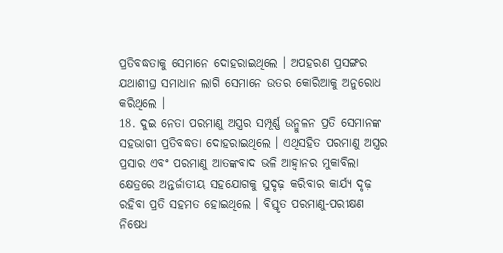ପ୍ରତିବଦ୍ଧତାକୁ ସେମାନେ ଦୋହରାଇଥିଲେ । ଅପହରଣ ପ୍ରସଙ୍ଗର ଯଥାଶୀଘ୍ର ସମାଧାନ ଲାଗି ସେମାନେ ଉତର କୋରିଆକୁ ଅନୁରୋଧ କରିଥିଲେ ।
18. ଦୁଇ ନେତା ପରମାଣୁ ଅସ୍ତ୍ରର ସମ୍ପୂର୍ଣ୍ଣ ଉନ୍ମୁଳନ ପ୍ରତି ସେମାନଙ୍କ ସହଭାଗୀ ପ୍ରତିବଦ୍ଧତା ଦୋହରାଇଥିଲେ । ଏଥିସହିତ ପରମାଣୁ ଅସ୍ତ୍ରର ପ୍ରସାର ଏବଂ ପରମାଣୁ ଆତଙ୍କବାଦ ଭଳି ଆହ୍ୱାନର ମୁକାବିଲା କ୍ଷେତ୍ରରେ ଅନ୍ତର୍ଜାତୀୟ ସହଯୋଗକୁ ସୁଦୃଢ଼ କରିବାର କାର୍ଯ୍ୟ ଦୃଢ଼ ରହିବା ପ୍ରତି ସହମତ ହୋଇଥିଲେ । ବିସ୍ତୃତ ପରମାଣୁ-ପରୀକ୍ଷଣ ନିଷେଧ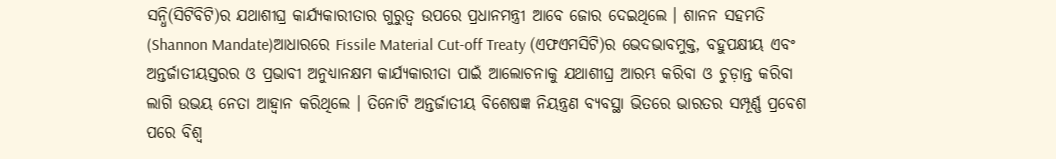ସନ୍ଧି(ସିଟିବିଟି)ର ଯଥାଶୀଘ୍ର କାର୍ଯ୍ୟକାରୀତାର ଗୁରୁତ୍ୱ ଉପରେ ପ୍ରଧାନମନ୍ତ୍ରୀ ଆବେ ଜୋର ଦେଇଥିଲେ । ଶାନନ ସହମତି (Shannon Mandate)ଆଧାରରେ Fissile Material Cut-off Treaty (ଏଫଏମସିଟି)ର ଭେଦଭାବମୁକ୍ତ, ବହୁପକ୍ଷୀୟ ଏବଂ ଅନ୍ତର୍ଜାତୀୟସ୍ତରର ଓ ପ୍ରଭାବୀ ଅନୁଧ୍ୟାନକ୍ଷମ କାର୍ଯ୍ୟକାରୀତା ପାଇଁ ଆଲୋଚନାକୁ ଯଥାଶୀଘ୍ର ଆରମ୍ଭ କରିବା ଓ ଚୁଡ଼ାନ୍ତ କରିବା ଲାଗି ଉଭୟ ନେତା ଆହ୍ୱାନ କରିଥିଲେ । ତିନୋଟି ଅନ୍ତର୍ଜାତୀୟ ବିଶେଷଜ୍ଞ ନିୟନ୍ତ୍ରଣ ବ୍ୟବସ୍ଥା ଭିତରେ ଭାରତର ସମ୍ପୂର୍ଣ୍ଣ ପ୍ରବେଶ ପରେ ବିଶ୍ୱ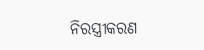ନିରସ୍ତ୍ରୀକରଣ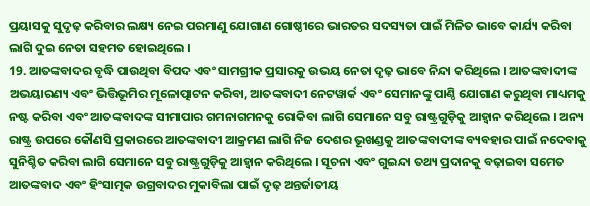ପ୍ରୟାସକୁ ସୁଦୃଢ଼ କରିବାର ଲକ୍ଷ୍ୟ ନେଇ ପରମାଣୁ ଯୋଗାଣ ଗୋଷ୍ଠୀରେ ଭାରତର ସଦସ୍ୟତା ପାଇଁ ମିଳିତ ଭାବେ କାର୍ଯ୍ୟ କରିବା ଲାଗି ଦୁଇ ନେତା ସହମତ ହୋଇଥିଲେ ।
19. ଆତଙ୍କବାଦର ବୃଦ୍ଧି ପାଉଥିବା ବିପଦ ଏବଂ ସାମଗ୍ରୀକ ପ୍ରସାରକୁ ଉଭୟ ନେତା ଦୃଢ଼ ଭାବେ ନିନ୍ଦା କରିଥିଲେ । ଆତଙ୍କବାଦୀଙ୍କ ଅଭୟାରଣ୍ୟ ଏବଂ ଭିତ୍ତିଭୂମିର ମୂଳୋତ୍ପାଟନ କରିବା, ଆତଙ୍କବାଦୀ ନେଟୱାର୍କ ଏବଂ ସେମାନଙ୍କୁ ପାଣ୍ଠି ଯୋଗାଣ କରୁଥିବା ମାଧ୍ୟମକୁ ନଷ୍ଟ କରିବା ଏବଂ ଆତଙ୍କବାଦଙ୍କ ସୀମାପାର ଗମନାଗମନକୁ ରୋକିବା ଲାଗି ସେମାନେ ସବୁ ରାଷ୍ଟ୍ରଗୁଡ଼ିକୁ ଆହ୍ୱାନ କରିଥିଲେ । ଅନ୍ୟ ରାଷ୍ଟ୍ର ଉପରେ କୌଣସି ପ୍ରକାରରେ ଆତଙ୍କବାଦୀ ଆକ୍ରମଣ ଲାଗି ନିଜ ଦେଶର ଭୂଖଣ୍ଡକୁ ଆତଙ୍କବାଦୀଙ୍କ ବ୍ୟବହାର ପାଇଁ ନଦେବାକୁ ସୁନିଶ୍ଚିତ କରିବା ଲାଗି ସେମାନେ ସବୁ ରାଷ୍ଟ୍ରଗୁଡ଼ିକୁ ଆହ୍ୱାନ କରିଥିଲେ । ସୂଚନା ଏବଂ ଗୁଇନ୍ଦା ତଥ୍ୟ ପ୍ରଦାନକୁ ବଢ଼ାଇବା ସମେତ ଆତଙ୍କବାଦ ଏବଂ ହିଂସାତ୍ମକ ଉଗ୍ରବାଦର ମୁକାବିଲା ପାଇଁ ଦୃଢ଼ ଅନ୍ତର୍ଜାତୀୟ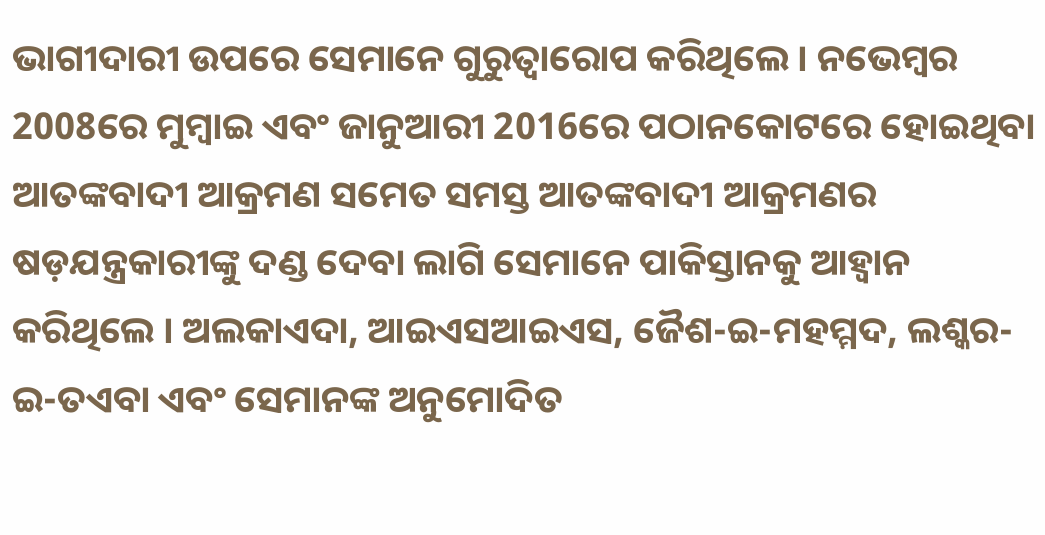ଭାଗୀଦାରୀ ଉପରେ ସେମାନେ ଗୁରୁତ୍ୱାରୋପ କରିଥିଲେ । ନଭେମ୍ବର 2008ରେ ମୁମ୍ବାଇ ଏବଂ ଜାନୁଆରୀ 2016ରେ ପଠାନକୋଟରେ ହୋଇଥିବା ଆତଙ୍କବାଦୀ ଆକ୍ରମଣ ସମେତ ସମସ୍ତ ଆତଙ୍କବାଦୀ ଆକ୍ରମଣର ଷଡ଼ଯନ୍ତ୍ରକାରୀଙ୍କୁ ଦଣ୍ଡ ଦେବା ଲାଗି ସେମାନେ ପାକିସ୍ତାନକୁ ଆହ୍ୱାନ କରିଥିଲେ । ଅଲକାଏଦା, ଆଇଏସଆଇଏସ, ଜୈଶ-ଇ-ମହମ୍ମଦ, ଲଶ୍କର-ଇ-ତଏବା ଏବଂ ସେମାନଙ୍କ ଅନୁମୋଦିତ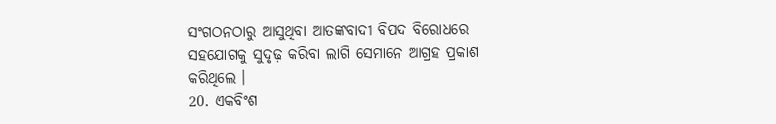ସଂଗଠନଠାରୁ ଆସୁଥିବା ଆତଙ୍କବାଦୀ ବିପଦ ବିରୋଧରେ ସହଯୋଗକୁ ସୁଦୃଢ଼ କରିବା ଲାଗି ସେମାନେ ଆଗ୍ରହ ପ୍ରକାଶ କରିଥିଲେ ।
20. ଏକବିଂଶ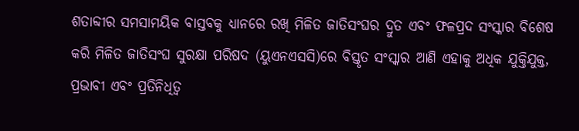ଶତାବ୍ଦୀର ସମସାମୟିକ ବାସ୍ତବକୁ ଧ୍ୟାନରେ ରଖି ମିଳିତ ଜାତିସଂଘର ଦ୍ରୁତ ଏବଂ ଫଳପ୍ରଦ ସଂସ୍କାର ବିଶେଷ କରି ମିଳିତ ଜାତିସଂଘ ସୁରକ୍ଷା ପରିଷଦ (ୟୁଏନଏସସି)ରେ ବିସ୍ତୃତ ସଂସ୍କାର ଆଣି ଏହାକୁ ଅଧିକ ଯୁକ୍ତିଯୁକ୍ତ, ପ୍ରଭାବୀ ଏବଂ ପ୍ରତିନିଧିତ୍ୱ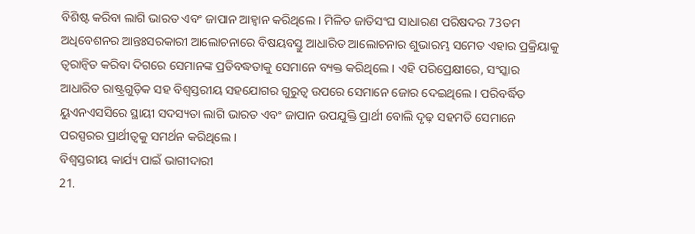ବିଶିଷ୍ଟ କରିବା ଲାଗି ଭାରତ ଏବଂ ଜାପାନ ଆହ୍ୱାନ କରିଥିଲେ । ମିଳିତ ଜାତିସଂଘ ସାଧାରଣ ପରିଷଦର 73ତମ ଅଧିବେଶନର ଆନ୍ତଃସରକାରୀ ଆଲୋଚନାରେ ବିଷୟବସ୍ତୁ ଆଧାରିତ ଆଲୋଚନାର ଶୁଭାରମ୍ଭ ସମେତ ଏହାର ପ୍ରକ୍ରିୟାକୁ ତ୍ୱରାନ୍ୱିତ କରିବା ଦିଗରେ ସେମାନଙ୍କ ପ୍ରତିବଦ୍ଧତାକୁ ସେମାନେ ବ୍ୟକ୍ତ କରିଥିଲେ । ଏହି ପରିପ୍ରେକ୍ଷୀରେ, ସଂସ୍କାର ଆଧାରିତ ରାଷ୍ଟ୍ରଗୁଡ଼ିକ ସହ ବିଶ୍ୱସ୍ତରୀୟ ସହଯୋଗର ଗୁରୁତ୍ୱ ଉପରେ ସେମାନେ ଜୋର ଦେଇଥିଲେ । ପରିବର୍ଦ୍ଧିତ ୟୁଏନଏସସିରେ ସ୍ଥାୟୀ ସଦସ୍ୟତା ଲାଗି ଭାରତ ଏବଂ ଜାପାନ ଉପଯୁକ୍ତି ପ୍ରାର୍ଥୀ ବୋଲି ଦୃଢ଼ ସହମତି ସେମାନେ ପରସ୍ପରର ପ୍ରାର୍ଥୀତ୍ୱକୁ ସମର୍ଥନ କରିଥିଲେ ।
ବିଶ୍ୱସ୍ତରୀୟ କାର୍ଯ୍ୟ ପାଇଁ ଭାଗୀଦାରୀ
21.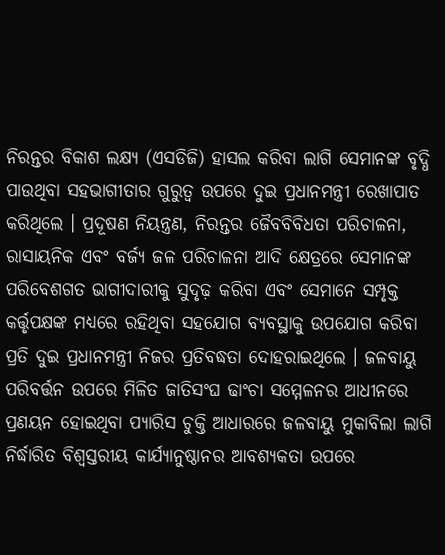ନିରନ୍ତର ବିକାଶ ଲକ୍ଷ୍ୟ (ଏସଡିଜି) ହାସଲ କରିବା ଲାଗି ସେମାନଙ୍କ ବୃଦ୍ଧି ପାଉଥିବା ସହଭାଗୀତାର ଗୁରୁତ୍ୱ ଉପରେ ଦୁଇ ପ୍ରଧାନମନ୍ତ୍ରୀ ରେଖାପାତ କରିଥିଲେ । ପ୍ରଦୂଷଣ ନିୟନ୍ତ୍ରଣ, ନିରନ୍ତର ଜୈବବିବିଧତା ପରିଚାଳନା, ରାସାୟନିକ ଏବଂ ବର୍ଜ୍ୟ ଜଳ ପରିଚାଳନା ଆଦି କ୍ଷେତ୍ରରେ ସେମାନଙ୍କ ପରିବେଶଗତ ଭାଗୀଦାରୀକୁ ସୁଦୃଢ଼ କରିବା ଏବଂ ସେମାନେ ସମ୍ପୃକ୍ତ କର୍ତ୍ତୃପକ୍ଷଙ୍କ ମଧ୍ୟରେ ରହିଥିବା ସହଯୋଗ ବ୍ୟବସ୍ଥାକୁ ଉପଯୋଗ କରିବା ପ୍ରତି ଦୁଇ ପ୍ରଧାନମନ୍ତ୍ରୀ ନିଜର ପ୍ରତିବଦ୍ଧତା ଦୋହରାଇଥିଲେ । ଜଳବାୟୁ ପରିବର୍ତ୍ତନ ଉପରେ ମିଳିତ ଜାତିସଂଘ ଢାଂଚା ସମ୍ମେଳନର ଆଧୀନରେ ପ୍ରଣୟନ ହୋଇଥିବା ପ୍ୟାରିସ ଚୁକ୍ତି ଆଧାରରେ ଜଳବାୟୁ ମୁକାବିଲା ଲାଗି ନିର୍ଦ୍ଧାରିତ ବିଶ୍ୱସ୍ତରୀୟ କାର୍ଯ୍ୟାନୁଷ୍ଠାନର ଆବଶ୍ୟକତା ଉପରେ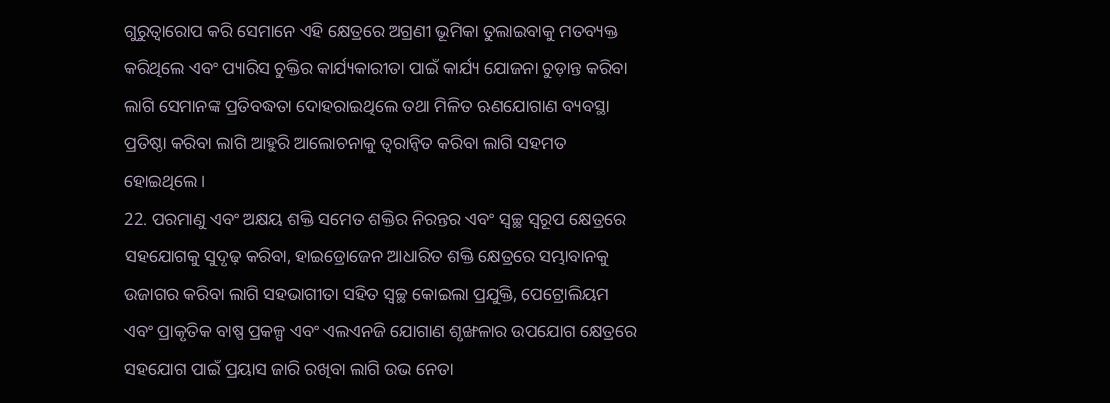ଗୁରୁତ୍ୱାରୋପ କରି ସେମାନେ ଏହି କ୍ଷେତ୍ରରେ ଅଗ୍ରଣୀ ଭୂମିକା ତୁଲାଇବାକୁ ମତବ୍ୟକ୍ତ କରିଥିଲେ ଏବଂ ପ୍ୟାରିସ ଚୁକ୍ତିର କାର୍ଯ୍ୟକାରୀତା ପାଇଁ କାର୍ଯ୍ୟ ଯୋଜନା ଚୁଡ଼ାନ୍ତ କରିବା ଲାଗି ସେମାନଙ୍କ ପ୍ରତିବଦ୍ଧତା ଦୋହରାଇଥିଲେ ତଥା ମିଳିତ ଋଣଯୋଗାଣ ବ୍ୟବସ୍ଥା ପ୍ରତିଷ୍ଠା କରିବା ଲାଗି ଆହୁରି ଆଲୋଚନାକୁ ତ୍ୱରାନ୍ୱିତ କରିବା ଲାଗି ସହମତ ହୋଇଥିଲେ ।
22. ପରମାଣୁ ଏବଂ ଅକ୍ଷୟ ଶକ୍ତି ସମେତ ଶକ୍ତିର ନିରନ୍ତର ଏବଂ ସ୍ୱଚ୍ଛ ସ୍ୱରୂପ କ୍ଷେତ୍ରରେ ସହଯୋଗକୁ ସୁଦୃଢ଼ କରିବା, ହାଇଡ୍ରୋଜେନ ଆଧାରିତ ଶକ୍ତି କ୍ଷେତ୍ରରେ ସମ୍ଭାବାନକୁ ଉଜାଗର କରିବା ଲାଗି ସହଭାଗୀତା ସହିତ ସ୍ୱଚ୍ଛ କୋଇଲା ପ୍ରଯୁକ୍ତି, ପେଟ୍ରୋଲିୟମ ଏବଂ ପ୍ରାକୃତିକ ବାଷ୍ପ ପ୍ରକଳ୍ପ ଏବଂ ଏଲଏନଜି ଯୋଗାଣ ଶୃଙ୍ଖଳାର ଉପଯୋଗ କ୍ଷେତ୍ରରେ ସହଯୋଗ ପାଇଁ ପ୍ରୟାସ ଜାରି ରଖିବା ଲାଗି ଉଭ ନେତା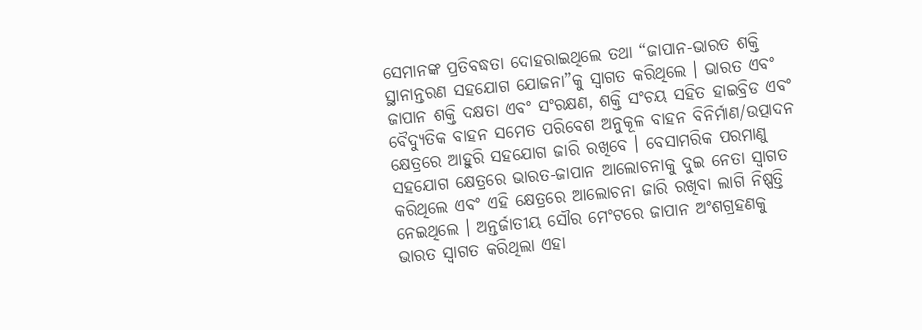ସେମାନଙ୍କ ପ୍ରତିବଦ୍ଧତା ଦୋହରାଇଥିଲେ ତଥା “ଜାପାନ-ଭାରତ ଶକ୍ତି ସ୍ଥାନାନ୍ତରଣ ସହଯୋଗ ଯୋଜନା”କୁ ସ୍ୱାଗତ କରିଥିଲେ । ଭାରତ ଏବଂ ଜାପାନ ଶକ୍ତି ଦକ୍ଷତା ଏବଂ ସଂରକ୍ଷଣ, ଶକ୍ତି ସଂଚୟ ସହିତ ହାଇବ୍ରିଡ ଏବଂ ବୈଦ୍ୟୁତିକ ବାହନ ସମେତ ପରିବେଶ ଅନୁକୂଳ ବାହନ ବିନିର୍ମାଣ/ଉତ୍ପାଦନ କ୍ଷେତ୍ରରେ ଆହୁରି ସହଯୋଗ ଜାରି ରଖିବେ । ବେସାମରିକ ପରମାଣୁ ସହଯୋଗ କ୍ଷେତ୍ରରେ ଭାରତ-ଜାପାନ ଆଲୋଚନାକୁ ଦୁଇ ନେତା ସ୍ୱାଗତ କରିଥିଲେ ଏବଂ ଏହି କ୍ଷେତ୍ରରେ ଆଲୋଚନା ଜାରି ରଖିବା ଲାଗି ନିଷ୍ପତ୍ତି ନେଇଥିଲେ । ଅନ୍ତର୍ଜାତୀୟ ସୌର ମେଂଟରେ ଜାପାନ ଅଂଶଗ୍ରହଣକୁ ଭାରତ ସ୍ୱାଗତ କରିଥିଲା ଏହା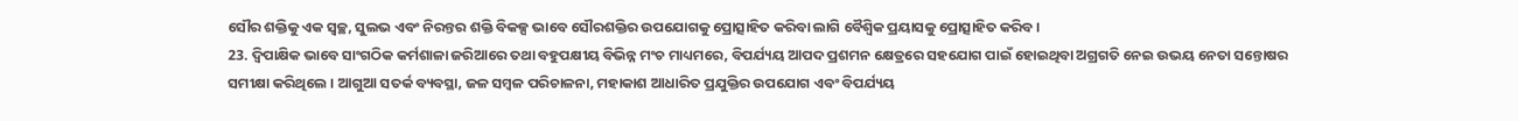ସୌର ଶକ୍ତିକୁ ଏକ ସ୍ୱଚ୍ଛ, ସୁଲଭ ଏବଂ ନିରନ୍ତର ଶକ୍ତି ବିକଳ୍ପ ଭାବେ ସୌରଶକ୍ତିର ଉପଯୋଗକୁ ପ୍ରୋତ୍ସାହିତ କରିବା ଲାଗି ବୈଶ୍ୱିକ ପ୍ରୟାସକୁ ପ୍ରୋତ୍ସାହିତ କରିବ ।
23. ଦ୍ୱିପାକ୍ଷିକ ଭାବେ ସାଂଗଠିକ କର୍ମଶାଳା ଜରିଆରେ ତଥା ବହୁପକ୍ଷୀୟ ବିଭିନ୍ନ ମଂଚ ମାଧ୍ୟମରେ, ବିପର୍ଯ୍ୟୟ ଆପଦ ପ୍ରଶମନ କ୍ଷେତ୍ରରେ ସହଯୋଗ ପାଇଁ ହୋଇଥିବା ଅଗ୍ରଗତି ନେଇ ଉଭୟ ନେତା ସନ୍ତୋଷର ସମୀକ୍ଷା କରିଥିଲେ । ଆଗୁଆ ସତର୍କ ବ୍ୟବସ୍ଥା, ଜଳ ସମ୍ବଳ ପରିଚାଳନା, ମହାକାଶ ଆଧାରିତ ପ୍ରଯୁକ୍ତିର ଉପଯୋଗ ଏବଂ ବିପର୍ଯ୍ୟୟ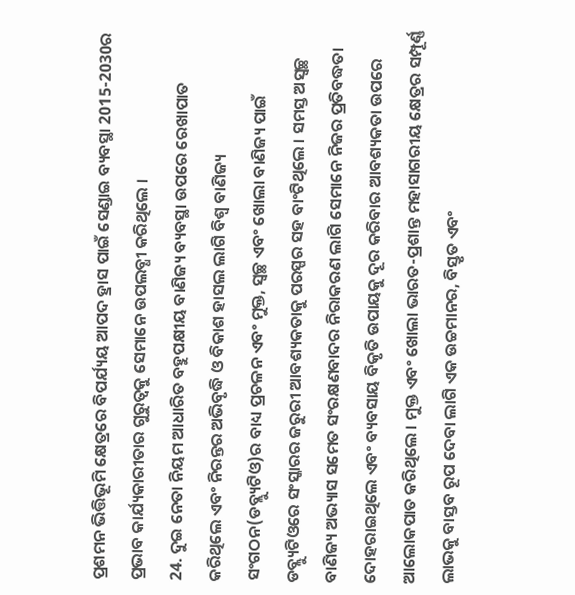ପ୍ରଶମନ ଭିତ୍ତିଭୂମି କ୍ଷେତ୍ରରେ ବିପର୍ଯ୍ୟୟ ଆପଦ ହ୍ରାସ ପାଇଁ ସେଣ୍ଡାଇ ବ୍ୟବସ୍ଥା 2015-2030ର ପ୍ରଭାବ କାର୍ଯ୍ୟକାରୀତାର ଗୁରୁତ୍ୱକୁ ସେମାନେ ଉପଲବ୍ଧୀ କରିଥିଲେ ।
24. ଦୁଇ ନେତା ନିୟମ ଆଧାରିତ ବହୁପକ୍ଷୀୟ ବାଣିଜ୍ୟ ବ୍ୟବସ୍ଥା ଉପରେ ରେଖାପାତ କରିଥିଲେ ଏବଂ ନିରନ୍ତର ଅଭିବୃଦ୍ଧି ଓ ବିକାଶ ହାସଲ ଲାଗି ବିଶ୍ଵ ବାଣିଜ୍ୟ ସଂଗଠନ(ଡବ୍ଲ୍ୟୁଟିଓ)ର ବାଧ୍ୟ ପ୍ରଚଳନ ଏବଂ ମୁକ୍ତ, ସ୍ୱଚ୍ଛ ଏବଂ ଖୋଲା ବାଣିଜ୍ୟ ପାଇଁ ଡବ୍ଲ୍ୟୁଟିଓରେ ସଂସ୍କାରର ଜରୁରୀ ଆବଶ୍ୟକତାକୁ ପରସ୍ପର ସହ ବାଂଟିଥିଲେ । ସମସ୍ତ ଅସ୍ୱଚ୍ଛ ବାଣିଜ୍ୟ ଅଭ୍ୟାସ ସମେତ ସଂରକ୍ଷଣବାଦର ନିରାକରଣ ଲାଗି ସେମାନେ ନିଜର ପ୍ରତିବଦ୍ଧତା ଦୋହରାଇଥିଲେ ଏବଂ ବ୍ୟବସାୟ ବିକୃତି ଉପାୟକୁ ଦୂର କରିବାର ଆବଶ୍ୟକତା ଉପରେ ଆଲୋକପାତ କରିଥିଲେ । ମୁକ୍ତ ଏବଂ ଖୋଲା ଭାରତ-ପ୍ରଶାନ୍ତ ମହାସାଗରୀୟ କ୍ଷେତ୍ରର ସମ୍ପୂର୍ଣ୍ଣ ଲାଭକୁ ବାସ୍ତବ ରୂପ ଦେବା ଲାଗି ଏକ ଉଚ୍ଚମାନର, ବିସ୍ତୃତ ଏବଂ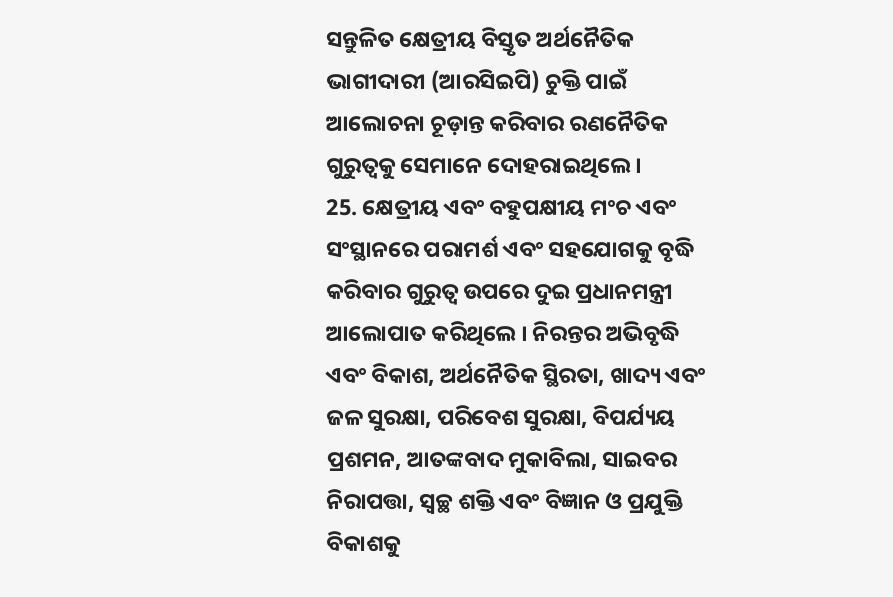ସନ୍ତୁଳିତ କ୍ଷେତ୍ରୀୟ ବିସ୍ତୃତ ଅର୍ଥନୈତିକ ଭାଗୀଦାରୀ (ଆରସିଇପି) ଚୁକ୍ତି ପାଇଁ ଆଲୋଚନା ଚୂଡ଼ାନ୍ତ କରିବାର ରଣନୈତିକ ଗୁରୁତ୍ୱକୁ ସେମାନେ ଦୋହରାଇଥିଲେ ।
25. କ୍ଷେତ୍ରୀୟ ଏବଂ ବହୁପକ୍ଷୀୟ ମଂଚ ଏବଂ ସଂସ୍ଥାନରେ ପରାମର୍ଶ ଏବଂ ସହଯୋଗକୁ ବୃଦ୍ଧି କରିବାର ଗୁରୁତ୍ୱ ଉପରେ ଦୁଇ ପ୍ରଧାନମନ୍ତ୍ରୀ ଆଲୋପାତ କରିଥିଲେ । ନିରନ୍ତର ଅଭିବୃଦ୍ଧି ଏବଂ ବିକାଶ, ଅର୍ଥନୈତିକ ସ୍ଥିରତା, ଖାଦ୍ୟ ଏବଂ ଜଳ ସୁରକ୍ଷା, ପରିବେଶ ସୁରକ୍ଷା, ବିପର୍ଯ୍ୟୟ ପ୍ରଶମନ, ଆତଙ୍କବାଦ ମୁକାବିଲା, ସାଇବର ନିରାପତ୍ତା, ସ୍ୱଚ୍ଛ ଶକ୍ତି ଏବଂ ବିଜ୍ଞାନ ଓ ପ୍ରଯୁକ୍ତି ବିକାଶକୁ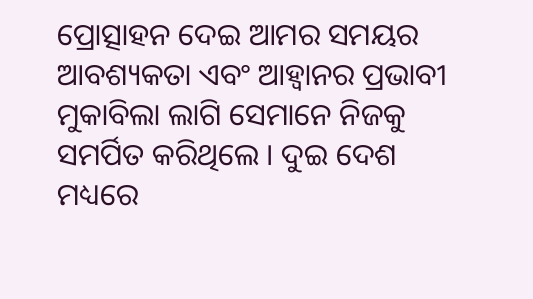ପ୍ରୋତ୍ସାହନ ଦେଇ ଆମର ସମୟର ଆବଶ୍ୟକତା ଏବଂ ଆହ୍ୱାନର ପ୍ରଭାବୀ ମୁକାବିଲା ଲାଗି ସେମାନେ ନିଜକୁ ସମର୍ପିତ କରିଥିଲେ । ଦୁଇ ଦେଶ ମଧ୍ୟରେ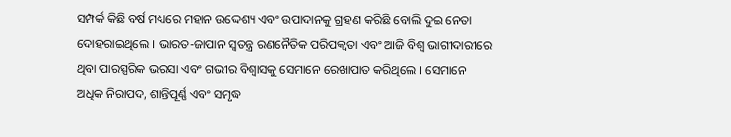ସମ୍ପର୍କ କିଛି ବର୍ଷ ମଧ୍ୟରେ ମହାନ ଉଦ୍ଦେଶ୍ୟ ଏବଂ ଉପାଦାନକୁ ଗ୍ରହଣ କରିଛି ବୋଲି ଦୁଇ ନେତା ଦୋହରାଇଥିଲେ । ଭାରତ-ଜାପାନ ସ୍ୱତନ୍ତ୍ର ରଣନୈତିକ ପରିପକ୍ୱତା ଏବଂ ଆଜି ବିଶ୍ୱ ଭାଗୀଦାରୀରେ ଥିବା ପାରସ୍ପରିକ ଭରସା ଏବଂ ଗଭୀର ବିଶ୍ୱାସକୁ ସେମାନେ ରେଖାପାତ କରିଥିଲେ । ସେମାନେ ଅଧିକ ନିରାପଦ, ଶାନ୍ତିପୂର୍ଣ୍ଣ ଏବଂ ସମୃଦ୍ଧ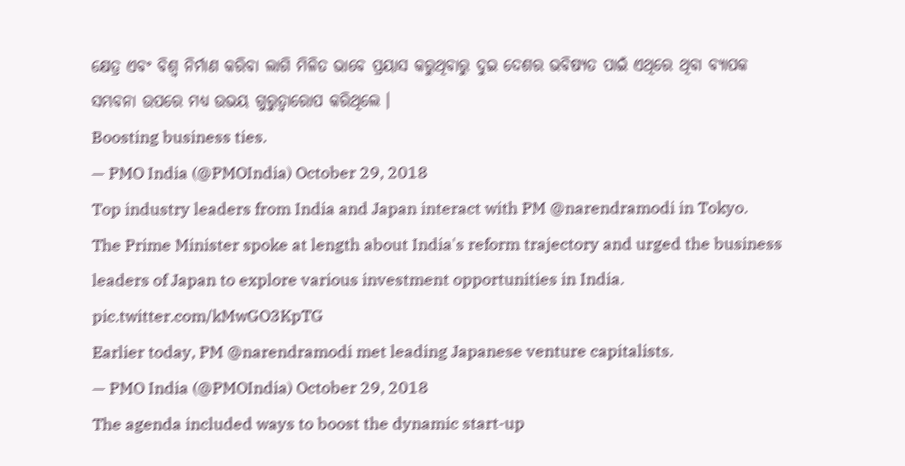କ୍ଷେତ୍ର ଏବଂ ବିଶ୍ୱ ନିର୍ମାଣ କରିବା ଲାଗି ମିଳିତ ଭାବେ ପ୍ରୟାସ କରୁଥିବାରୁ ଦୁଇ ଦେଶର ଭବିଷ୍ୟତ ପାଇଁ ଏଥିରେ ଥିବା ବ୍ୟାପକ ସମ୍ଭବନା ଉପରେ ମଧ୍ୟ ଉଭୟ ଗୁରୁତ୍ୱାରୋପ କରିଥିଲେ ।
Boosting business ties.
— PMO India (@PMOIndia) October 29, 2018
Top industry leaders from India and Japan interact with PM @narendramodi in Tokyo.
The Prime Minister spoke at length about India's reform trajectory and urged the business leaders of Japan to explore various investment opportunities in India. pic.twitter.com/kMwGO3KpTG
Earlier today, PM @narendramodi met leading Japanese venture capitalists.
— PMO India (@PMOIndia) October 29, 2018
The agenda included ways to boost the dynamic start-up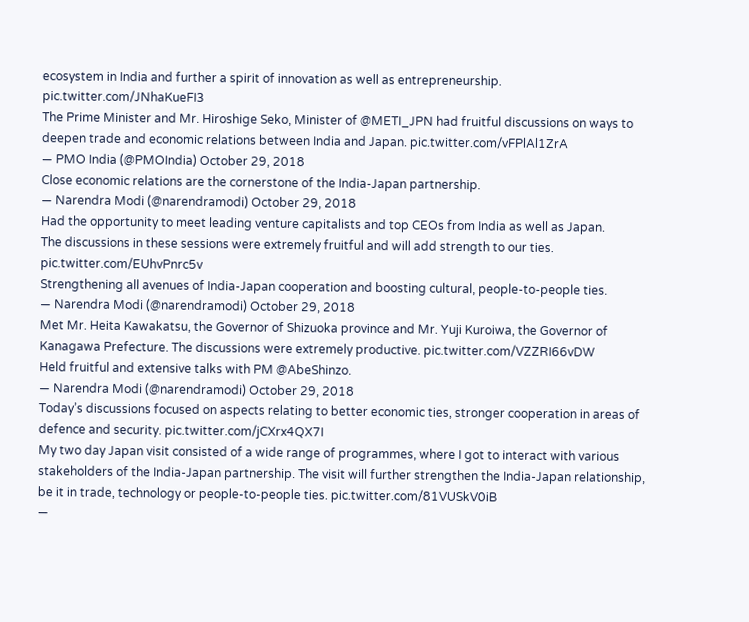ecosystem in India and further a spirit of innovation as well as entrepreneurship. pic.twitter.com/JNhaKueFI3
The Prime Minister and Mr. Hiroshige Seko, Minister of @METI_JPN had fruitful discussions on ways to deepen trade and economic relations between India and Japan. pic.twitter.com/vFPlAl1ZrA
— PMO India (@PMOIndia) October 29, 2018
Close economic relations are the cornerstone of the India-Japan partnership.
— Narendra Modi (@narendramodi) October 29, 2018
Had the opportunity to meet leading venture capitalists and top CEOs from India as well as Japan.
The discussions in these sessions were extremely fruitful and will add strength to our ties. pic.twitter.com/EUhvPnrc5v
Strengthening all avenues of India-Japan cooperation and boosting cultural, people-to-people ties.
— Narendra Modi (@narendramodi) October 29, 2018
Met Mr. Heita Kawakatsu, the Governor of Shizuoka province and Mr. Yuji Kuroiwa, the Governor of Kanagawa Prefecture. The discussions were extremely productive. pic.twitter.com/VZZRI66vDW
Held fruitful and extensive talks with PM @AbeShinzo.
— Narendra Modi (@narendramodi) October 29, 2018
Today’s discussions focused on aspects relating to better economic ties, stronger cooperation in areas of defence and security. pic.twitter.com/jCXrx4QX7I
My two day Japan visit consisted of a wide range of programmes, where I got to interact with various stakeholders of the India-Japan partnership. The visit will further strengthen the India-Japan relationship, be it in trade, technology or people-to-people ties. pic.twitter.com/81VUSkV0iB
—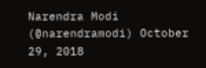Narendra Modi (@narendramodi) October 29, 2018